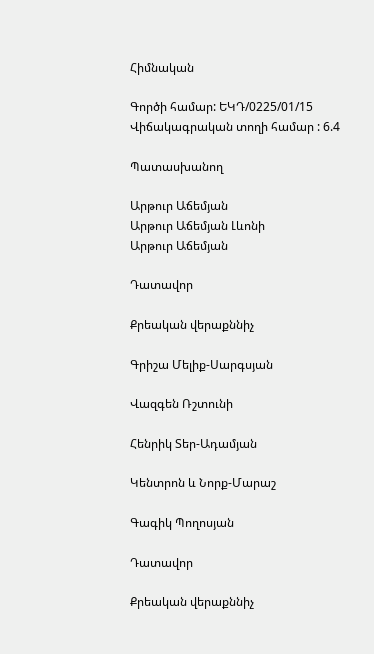Հիմնական

Գործի համար: ԵԿԴ/0225/01/15
Վիճակագրական տողի համար : 6.4

Պատասխանող

Արթուր Աճեմյան
Արթուր Աճեմյան Լևոնի
Արթուր Աճեմյան

Դատավոր

Քրեական վերաքննիչ

Գրիշա Մելիք-Սարգսյան

Վազգեն Ռշտունի

Հենրիկ Տեր-Ադամյան

Կենտրոն և Նորք-Մարաշ

Գագիկ Պողոսյան

Դատավոր

Քրեական վերաքննիչ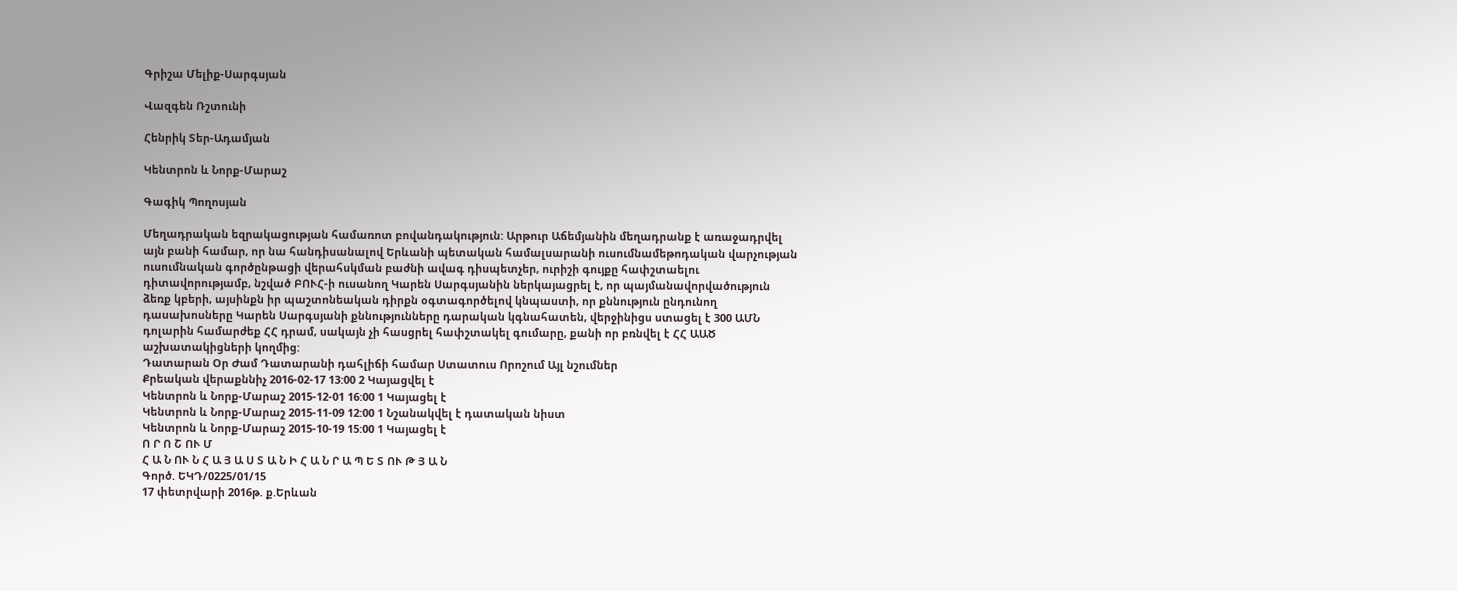Գրիշա Մելիք-Սարգսյան

Վազգեն Ռշտունի

Հենրիկ Տեր-Ադամյան

Կենտրոն և Նորք-Մարաշ

Գագիկ Պողոսյան

Մեղադրական եզրակացության համառոտ բովանդակություն: Արթուր Աճեմյանին մեղադրանք է առաջադրվել այն բանի համար, որ նա հանդիսանալով Երևանի պետական համալսարանի ուսումնամեթոդական վարչության ուսումնական գործընթացի վերահսկման բաժնի ավագ դիսպետչեր, ուրիշի գույքը հափշտաելու դիտավորությամբ, նշված ԲՈՒՀ-ի ուսանող Կարեն Սարգսյանին ներկայացրել է, որ պայմանավորվածություն ձեռք կբերի, այսինքն իր պաշտոնեական դիրքն օգտագործելով կնպաստի, որ քննություն ընդունող դասախոսները Կարեն Սարգսյանի քննությունները դարական կգնահատեն, վերջինիցս ստացել է 300 ԱՄՆ դոլարին համարժեք ՀՀ դրամ, սակայն չի հասցրել հափշտակել գումարը, քանի որ բռնվել է ՀՀ ԱԱԾ աշխատակիցների կողմից:
Դատարան Օր Ժամ Դատարանի դահլիճի համար Ստատուս Որոշում Այլ նշումներ
Քրեական վերաքննիչ 2016-02-17 13:00 2 Կայացվել է
Կենտրոն և Նորք-Մարաշ 2015-12-01 16:00 1 Կայացել է
Կենտրոն և Նորք-Մարաշ 2015-11-09 12:00 1 Նշանակվել է դատական նիստ
Կենտրոն և Նորք-Մարաշ 2015-10-19 15:00 1 Կայացել է
Ո Ր Ո Շ ՈՒ Մ
Հ Ա Ն ՈՒ Ն Հ Ա Յ Ա Ս Տ Ա Ն Ի Հ Ա Ն Ր Ա Պ Ե Տ ՈՒ Թ Յ Ա Ն
Գործ. ԵԿԴ/0225/01/15
17 փետրվարի 2016թ. ք.Երևան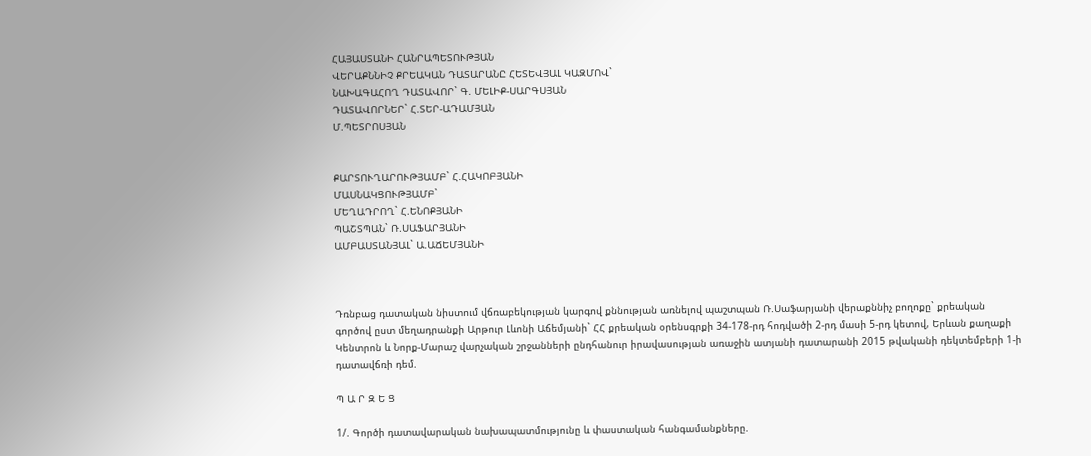ՀԱՅԱՍՏԱՆԻ ՀԱՆՐԱՊԵՏՈՒԹՅԱՆ
ՎԵՐԱՔՆՆԻՉ ՔՐԵԱԿԱՆ ԴԱՏԱՐԱՆԸ ՀԵՏԵՎՅԱԼ ԿԱԶՄՈՎ`
ՆԱԽԱԳԱՀՈՂ ԴԱՏԱՎՈՐ` Գ. ՄԵԼԻՔ-ՍԱՐԳՍՅԱՆ
ԴԱՏԱՎՈՐՆԵՐ` Հ.ՏԵՐ-ԱԴԱՄՅԱՆ
Մ.ՊԵՏՐՈՍՅԱՆ


ՔԱՐՏՈՒՂԱՐՈՒԹՅԱՄԲ` Հ.ՀԱԿՈԲՅԱՆԻ
ՄԱՍՆԱԿՑՈՒԹՅԱՄԲ`
ՄԵՂԱԴՐՈՂ` Հ.ԵՆՈՔՅԱՆԻ
ՊԱՇՏՊԱՆ` Ռ.ՍԱՖԱՐՅԱՆԻ
ԱՄԲԱՍՏԱՆՅԱԼ` Ա.ԱՃԵՄՅԱՆԻ



Դռնբաց դատական նիստում վճռաբեկության կարգով քննության առնելով պաշտպան Ռ.Սաֆարյանի վերաքննիչ բողոքը` քրեական գործով ըստ մեղադրանքի Արթուր Լևոնի Աճեմյանի` ՀՀ քրեական օրենսգրքի 34-178-րդ հոդվածի 2-րդ մասի 5-րդ կետով, Երևան քաղաքի Կենտրոն և Նորք-Մարաշ վարչական շրջանների ընդհանուր իրավասության առաջին ատյանի դատարանի 2015 թվականի դեկտեմբերի 1-ի դատավճռի դեմ.

Պ Ա Ր Զ Ե Ց

1/. Գործի դատավարական նախապատմությունը և փաստական հանգամանքները.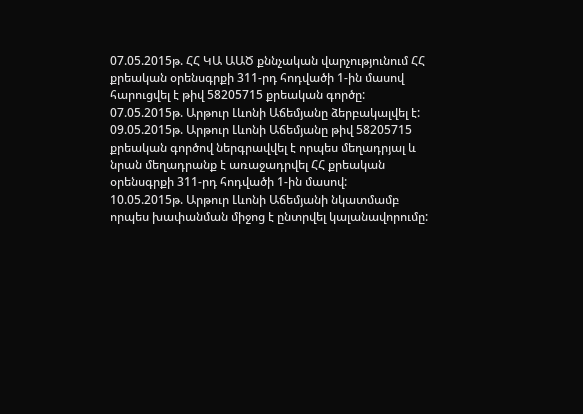07.05.2015թ. ՀՀ ԿԱ ԱԱԾ քննչական վարչությունում ՀՀ քրեական օրենսգրքի 311-րդ հոդվածի 1-ին մասով հարուցվել է թիվ 58205715 քրեական գործը:
07.05.2015թ. Արթուր Լևոնի Աճեմյանը ձերբակալվել է:
09.05.2015թ. Արթուր Լևոնի Աճեմյանը թիվ 58205715 քրեական գործով ներգրավվել է որպես մեղադրյալ և նրան մեղադրանք է առաջադրվել ՀՀ քրեական օրենսգրքի 311-րդ հոդվածի 1-ին մասով:
10.05.2015թ. Արթուր Լևոնի Աճեմյանի նկատմամբ որպես խափանման միջոց է ընտրվել կալանավորումը: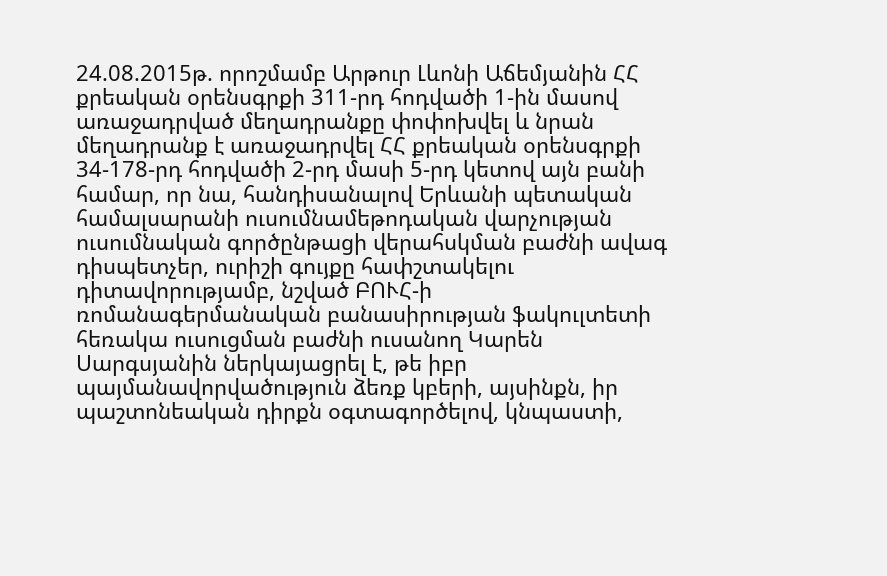24.08.2015թ. որոշմամբ Արթուր Լևոնի Աճեմյանին ՀՀ քրեական օրենսգրքի 311-րդ հոդվածի 1-ին մասով առաջադրված մեղադրանքը փոփոխվել և նրան մեղադրանք է առաջադրվել ՀՀ քրեական օրենսգրքի 34-178-րդ հոդվածի 2-րդ մասի 5-րդ կետով այն բանի համար, որ նա, հանդիսանալով Երևանի պետական համալսարանի ուսումնամեթոդական վարչության ուսումնական գործընթացի վերահսկման բաժնի ավագ դիսպետչեր, ուրիշի գույքը հափշտակելու դիտավորությամբ, նշված ԲՈՒՀ-ի ռոմանագերմանական բանասիրության ֆակուլտետի հեռակա ուսուցման բաժնի ուսանող Կարեն Սարգսյանին ներկայացրել է, թե իբր պայմանավորվածություն ձեռք կբերի, այսինքն, իր պաշտոնեական դիրքն օգտագործելով, կնպաստի,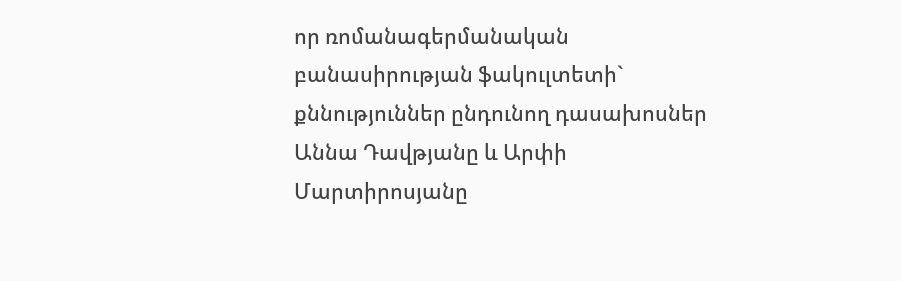որ ռոմանագերմանական բանասիրության ֆակուլտետի` քննություններ ընդունող դասախոսներ Աննա Դավթյանը և Արփի Մարտիրոսյանը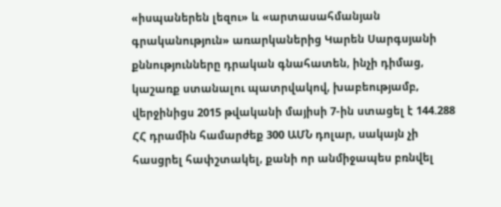«իսպաներեն լեզու» և «արտասահմանյան գրականություն» առարկաներից Կարեն Սարգսյանի քննությունները դրական գնահատեն, ինչի դիմաց, կաշառք ստանալու պատրվակով, խաբեությամբ, վերջինիցս 2015 թվականի մայիսի 7-ին ստացել է 144.288 ՀՀ դրամին համարժեք 300 ԱՄՆ դոլար, սակայն չի հասցրել հափշտակել, քանի որ անմիջապես բռնվել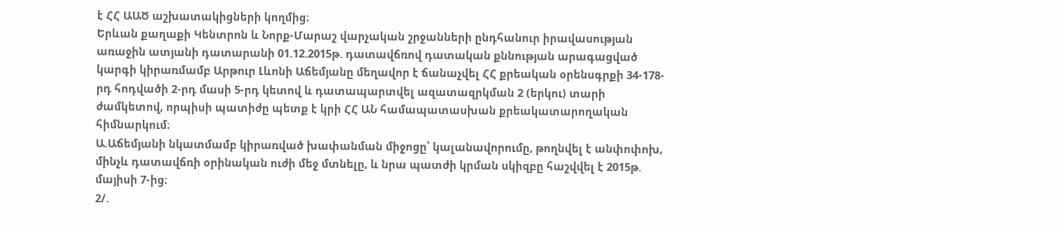է ՀՀ ԱԱԾ աշխատակիցների կողմից։
Երևան քաղաքի Կենտրոն և Նորք-Մարաշ վարչական շրջանների ընդհանուր իրավասության առաջին ատյանի դատարանի 01.12.2015թ. դատավճռով դատական քննության արագացված կարգի կիրառմամբ Արթուր Լևոնի Աճեմյանը մեղավոր է ճանաչվել ՀՀ քրեական օրենսգրքի 34-178-րդ հոդվածի 2-րդ մասի 5-րդ կետով և դատապարտվել ազատազրկման 2 (երկու) տարի ժամկետով, որպիսի պատիժը պետք է կրի ՀՀ ԱՆ համապատասխան քրեակատարողական հիմնարկում։
Ա.Աճեմյանի նկատմամբ կիրառված խափանման միջոցը՝ կալանավորումը, թողնվել է անփոփոխ, մինչև դատավճռի օրինական ուժի մեջ մտնելը, և նրա պատժի կրման սկիզբը հաշվվել է 2015թ. մայիսի 7-ից։
2/.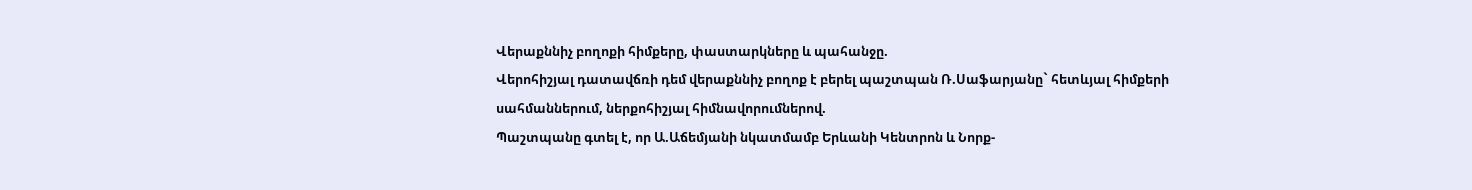Վերաքննիչ բողոքի հիմքերը, փաստարկները և պահանջը.
Վերոհիշյալ դատավճռի դեմ վերաքննիչ բողոք է բերել պաշտպան Ռ.Սաֆարյանը` հետևյալ հիմքերի սահմաններում, ներքոհիշյալ հիմնավորումներով.
Պաշտպանը գտել է, որ Ա.Աճեմյանի նկատմամբ Երևանի Կենտրոն և Նորք-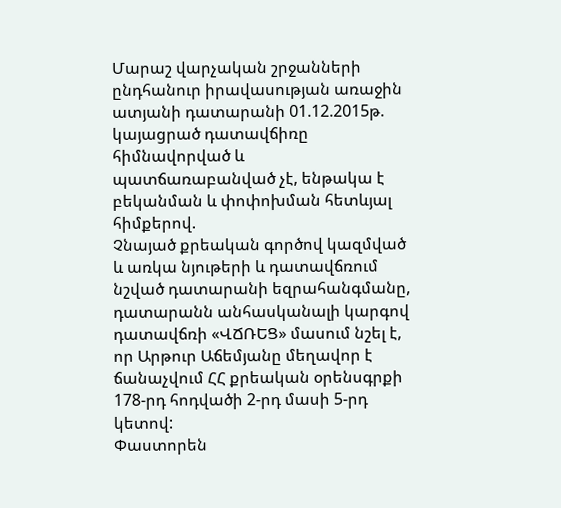Մարաշ վարչական շրջանների ընդհանուր իրավասության առաջին ատյանի դատարանի 01.12.2015թ. կայացրած դատավճիռը հիմնավորված և պատճառաբանված չէ, ենթակա է բեկանման և փոփոխման հետևյալ հիմքերով.
Չնայած քրեական գործով կազմված և առկա նյութերի և դատավճռում նշված դատարանի եզրահանգմանը, դատարանն անհասկանալի կարգով դատավճռի «ՎՃՌԵՑ» մասում նշել է, որ Արթուր Աճեմյանը մեղավոր է ճանաչվում ՀՀ քրեական օրենսգրքի 178-րդ հոդվածի 2-րդ մասի 5-րդ կետով:
Փաստորեն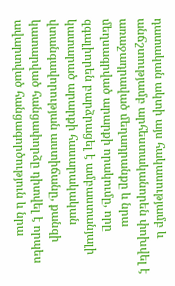դատական ակտի այս հակասությամբ և անճշտությամբ արհեստականորեն փոխվել է առաջադրաված մեղադրանքը և նրա մեղսագրված արարքի որակումը, որը զգալիորեն բարձրացել է ամբաստանյալի կատարած արարքի հասարակական վտանգավորության աստիճանը, քանզի կատարված հանցափորձը դիտվել է որպես ավարտված հանցագործություն և նրա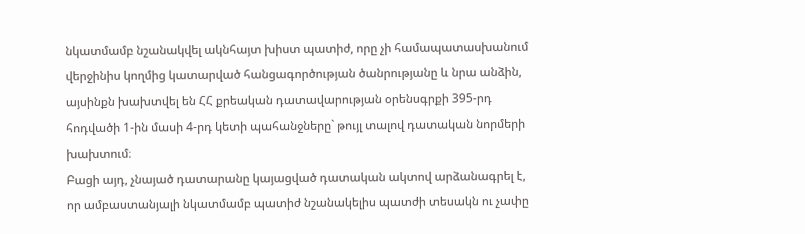նկատմամբ նշանակվել ակնհայտ խիստ պատիժ, որը չի համապատասխանում վերջինիս կողմից կատարված հանցագործության ծանրությանը և նրա անձին, այսինքն խախտվել են ՀՀ քրեական դատավարության օրենսգրքի 395-րդ հոդվածի 1-ին մասի 4-րդ կետի պահանջները` թույլ տալով դատական նորմերի խախտում։
Բացի այդ, չնայած դատարանը կայացված դատական ակտով արձանագրել է, որ ամբաստանյալի նկատմամբ պատիժ նշանակելիս պատժի տեսակն ու չափը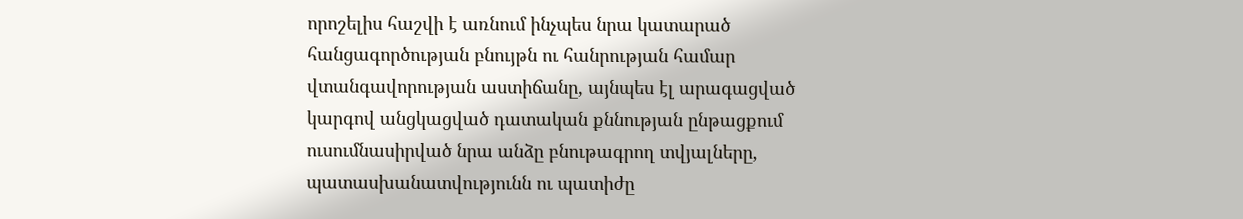որոշելիս հաշվի է առնում ինչպես նրա կատարած հանցագործության բնույթն ու հանրության համար վտանգավորության աստիճանը, այնպես էլ արագացված կարգով անցկացված դատական քննության ընթացքում ուսումնասիրված նրա անձը բնութագրող տվյալները, պատասխանատվությունն ու պատիժը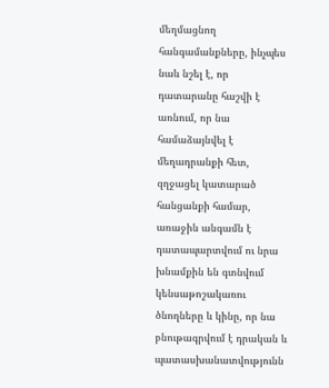մեղմացնող հանգամանքները, ինչպես նաև նշել է, որ դատարանը հաշվի է առնում, որ նա համաձայնվել է մեղադրանքի հետ, զղջացել կատարած հանցանքի համար, առաջին անգամն է դատապարտվում ու նրա խնամքին են գտնվում կենսաթոշակառու ծնողները և կինը, որ նա բնութագրվում է դրական և պատասխանատվությունն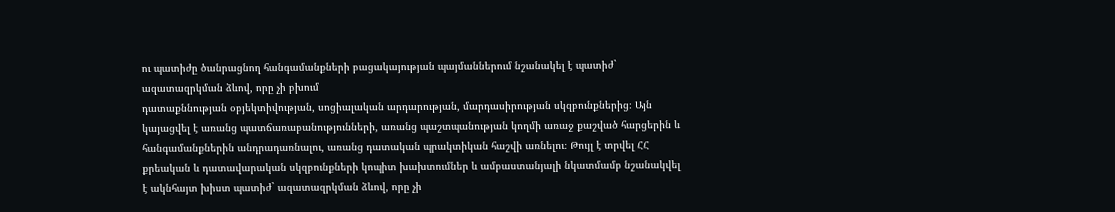ու պատիժը ծանրացնող հանգամանքների բացակայության պայմաններում նշանակել է պատիժ` ազատազրկման ձևով, որը չի բխում
դատաքննության օբյեկտիվության, սոցիալական արդարության, մարդասիրության սկզբունքներից։ Այն կայացվել է առանց պատճառաբանությունների, առանց պաշտպանության կողմի առաջ քաշված հարցերին և հանգամանքներին անդրադառնալու, առանց դատական պրակտիկան հաշվի առնելու։ Թույլ է տրվել ՀՀ քրեական և դատավարական սկզբունքների կոպիտ խախտումներ և ամբաստանյալի նկատմամբ նշանակվել է ակնհայտ խիստ պատիժ` ազատազրկման ձևով, որը չի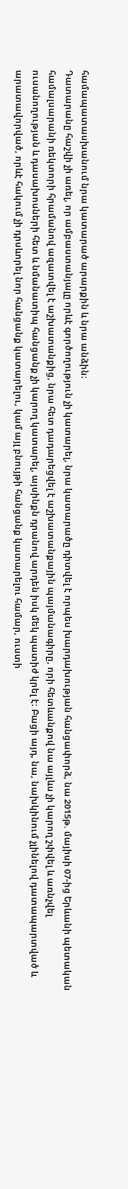համապատասխանում նրա կատարած արարքին և նրա անձին։
Դատարանը հաշվի չի առել, որ ամբաստանյալը որևէ գործողություն չի կատարել, նրա կատարածը դիտվել է որպես խարդախության հանցափորձ, նա 2015թ. մայիսի 07-ից Երևանի պետական համալսարանի ռեկտորի հրամանով ազատվել է աշխատանքից, նրա հետ դադարեցվել է աշխատանքային պայմանագիրը, որի հետևանքով նա այլևս չի կարող շփվել և առնչվել ուսանողության և դասախոսների հետ և նմանատիպ հանցանք չի կարող կատարել, այսինքն դրանով արդեն իսկ մեկ պատիժ կրել է։ Բացի այդ, նա, նախկինում չլինելով դատապարտված և արատավորված, որևէ հակում չի դրսևորել նոր հանցանք կատարելու, կամ այլ բնույթի հանցանք կատարելու համար, ուստի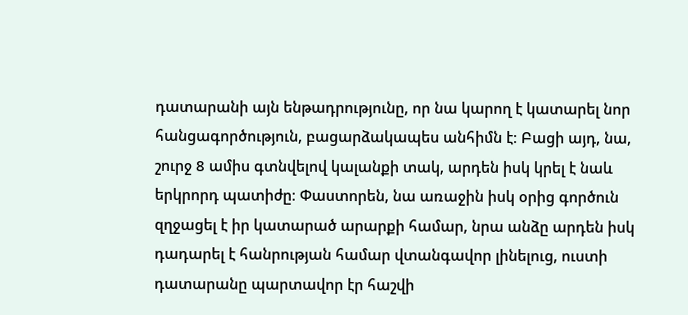դատարանի այն ենթադրությունը, որ նա կարող է կատարել նոր հանցագործություն, բացարձակապես անհիմն է։ Բացի այդ, նա, շուրջ 8 ամիս գտնվելով կալանքի տակ, արդեն իսկ կրել է նաև երկրորդ պատիժը։ Փաստորեն, նա առաջին իսկ օրից գործուն զղջացել է իր կատարած արարքի համար, նրա անձը արդեն իսկ դադարել է հանրության համար վտանգավոր լինելուց, ուստի դատարանը պարտավոր էր հաշվի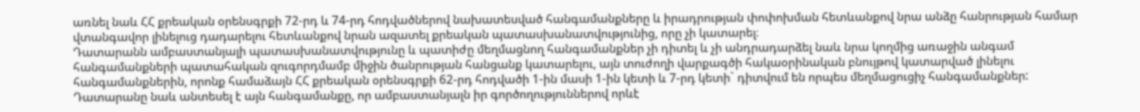առնել նաև ՀՀ քրեական օրենսգրքի 72-րդ և 74-րդ հոդվածներով նախատեսված հանգամանքները և իրադրության փոփոխման հետևանքով նրա անձը հանրության համար վտանգավոր լինելուց դադարելու հետևանքով նրան ազատել քրեական պատասխանատվությունից, որը չի կատարել։
Դատարանն ամբաստանյալի պատասխանատվությունը և պատիժը մեղմացնող հանգամանքներ չի դիտել և չի անդրադարձել նաև նրա կողմից առաջին անգամ հանգամանքների պատահական զուգորդմամբ միջին ծանրության հանցանք կատարելու, այն տուժողի վարքագծի հակաօրինական բնույթով կատարված լինելու հանգամանքներին, որոնք համաձայն ՀՀ քրեական օրենսգրքի 62-րդ հոդվածի 1-ին մասի 1-ին կետի և 7-րդ կետի` դիտվում են որպես մեղմացուցիչ հանգամանքներ: Դատարանը նաև անտեսել է այն հանգամանքը, որ ամբաստանյալն իր գործողություններով որևէ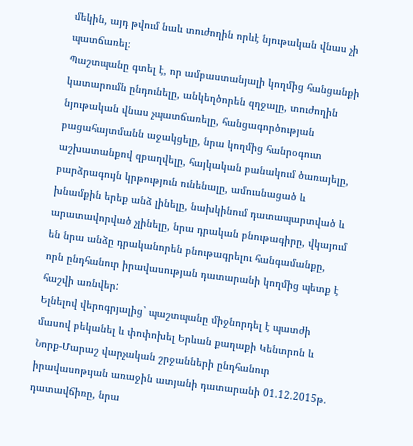մեկին, այդ թվում նաև տուժողին որևէ նյութական վնաս չի պատճառել։
Պաշտպանը գտել է, որ ամբաստանյալի կողմից հանցանքի կատարումն ընդունելը, անկեղծորեն զղջալը, տուժողին նյութական վնաս չպատճառելը, հանցագործության բացահայտմանն աջակցելը, նրա կողմից հանրօգուտ աշխատանքով զբաղվելը, հայկական բանակում ծառայելը, բարձրագույն կրթություն ունենալը, ամուսնացած և խնամքին երեք անձ լինելը, նախկինում դատապարտված և արատավորված չլինելը, նրա դրական բնութագիրը, վկայում են նրա անձը դրականորեն բնութագրելու հանգամանքը, որն ընդհանուր իրավասության դատարանի կողմից պետք է հաշվի առնվեր:
Ելնելով վերոգրյալից` պաշտպանը միջնորդել է պատժի մասով բեկանել և փոփոխել Երևան քաղաքի Կենտրոն և Նորք-Մարաշ վարչական շրջանների ընդհանուր իրավասոթւյան առաջին ատյանի դատարանի 01.12.2015թ. դատավճիռը, նրա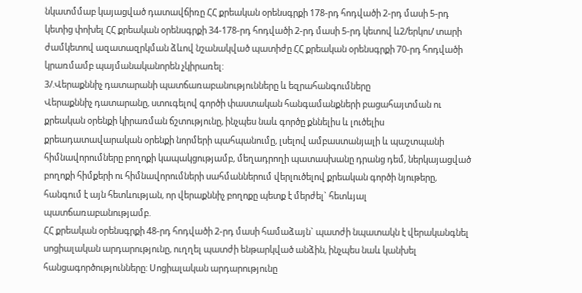նկատմմաբ կայացված դատավճիռը ՀՀ քրեական օրենսգրքի 178-րդ հոդվածի 2-րդ մասի 5-րդ կետից փոխել ՀՀ քրեական օրենսգրքի 34-178-րդ հոդվածի 2-րդ մասի 5-րդ կետով և2/երկու/ տարի ժամկետով ազատազրկման ձևով նշանակված պատիժը ՀՀ քրեական օրենսգրքի 70-րդ հոդվածի կրառմամբ պայմանականորեն չկիրառել:
3/.Վերաքննիչ դատարանի պատճառաբանությունները և եզրահանգումները
Վերաքննիչ դատարանը, ստուգելով գործի փաստական հանգամանքների բացահայտման ու քրեական օրենքի կիրառման ճշտությունը, ինչպես նաև գործը քննելիս և լուծելիս քրեադատավարական օրենքի նորմերի պահպանումը, լսելով ամբաստանյալի և պաշտպանի հիմնավորումները բողոքի կապակցությամբ, մեղադրողի պատասխանը դրանց դեմ, ներկայացված բողոքի հիմքերի ու հիմնավորումների սահմաններում վերլուծելով քրեական գործի նյութերը, հանգում է այն հետևության, որ վերաքննիչ բողոքը պետք է մերժել` հետևյալ պատճառաբանությամբ.
ՀՀ քրեական օրենսգրքի 48-րդ հոդվածի 2-րդ մասի համաձայն` պատժի նպատակն է վերականգնել սոցիալական արդարությունը, ուղղել պատժի ենթարկված անձին, ինչպես նաև կանխել հանցագործությունները: Սոցիալական արդարությունը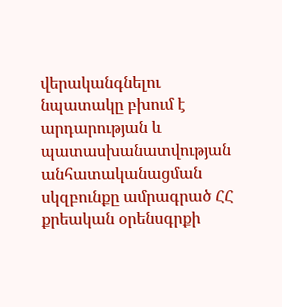վերականգնելու նպատակը բխում է արդարության և պատասխանատվության անհատականացման սկզբունքը ամրագրած ՀՀ քրեական օրենսգրքի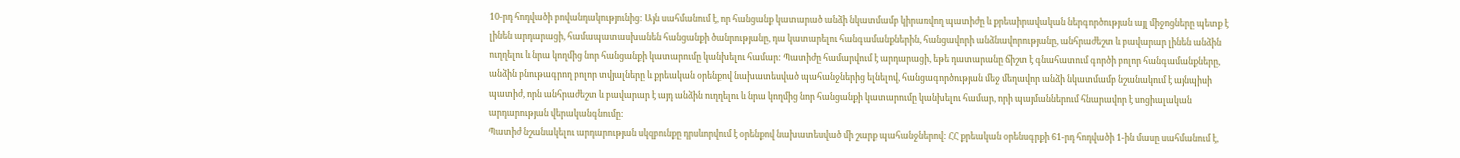10-րդ հոդվածի բովանդակությունից: Այն սահմանում է, որ հանցանք կատարած անձի նկատմամբ կիրառվող պատիժը և քրեաիրավական ներգործության այլ միջոցները պետք է լինեն արդարացի, համապատասխանեն հանցանքի ծանրությանը, դա կատարելու հանգամանքներին, հանցավորի անձնավորությանը, անհրաժեշտ և բավարար լինեն անձին ուղղելու և նրա կողմից նոր հանցանքի կատարումը կանխելու համար: Պատիժը համարվում է արդարացի, եթե դատարանը ճիշտ է գնահատում գործի բոլոր հանգամանքները, անձին բնութագրող բոլոր տվյալները և քրեական օրենքով նախատեսված պահանջներից ելնելով, հանցագործության մեջ մեղավոր անձի նկատմամբ նշանակում է այնպիսի պատիժ, որն անհրաժեշտ և բավարար է այդ անձին ուղղելու և նրա կողմից նոր հանցանքի կատարումը կանխելու համար, որի պայմաններում հնարավոր է սոցիալական արդարության վերականգնումը:
Պատիժ նշանակելու արդարության սկզբունքը դրսևորվում է օրենքով նախատեսված մի շարք պահանջներով: ՀՀ քրեական օրենսգրքի 61-րդ հոդվածի 1-ին մասը սահմանում է,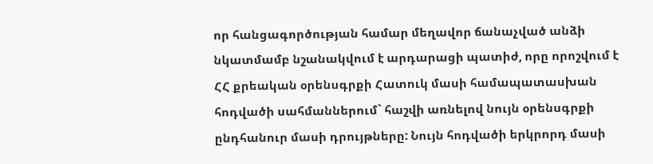որ հանցագործության համար մեղավոր ճանաչված անձի նկատմամբ նշանակվում է արդարացի պատիժ, որը որոշվում է ՀՀ քրեական օրենսգրքի Հատուկ մասի համապատասխան հոդվածի սահմաններում` հաշվի առնելով նույն օրենսգրքի ընդհանուր մասի դրույթները: Նույն հոդվածի երկրորդ մասի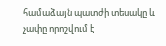համաձայն պատժի տեսակը և չափը որոշվում է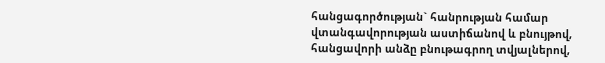հանցագործության` հանրության համար վտանգավորության աստիճանով և բնույթով, հանցավորի անձը բնութագրող տվյալներով,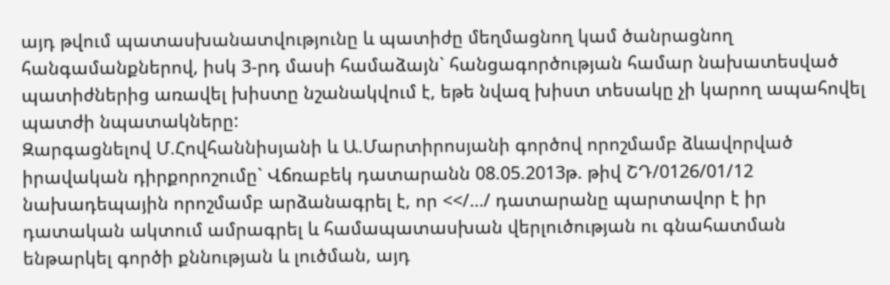այդ թվում պատասխանատվությունը և պատիժը մեղմացնող կամ ծանրացնող հանգամանքներով, իսկ 3-րդ մասի համաձայն` հանցագործության համար նախատեսված պատիժներից առավել խիստը նշանակվում է, եթե նվազ խիստ տեսակը չի կարող ապահովել պատժի նպատակները:
Զարգացնելով Մ.Հովհաննիսյանի և Ա.Մարտիրոսյանի գործով որոշմամբ ձևավորված իրավական դիրքորոշումը` Վճռաբեկ դատարանն 08.05.2013թ. թիվ ՇԴ/0126/01/12 նախադեպային որոշմամբ արձանագրել է, որ <</…/ դատարանը պարտավոր է իր դատական ակտում ամրագրել և համապատասխան վերլուծության ու գնահատման ենթարկել գործի քննության և լուծման, այդ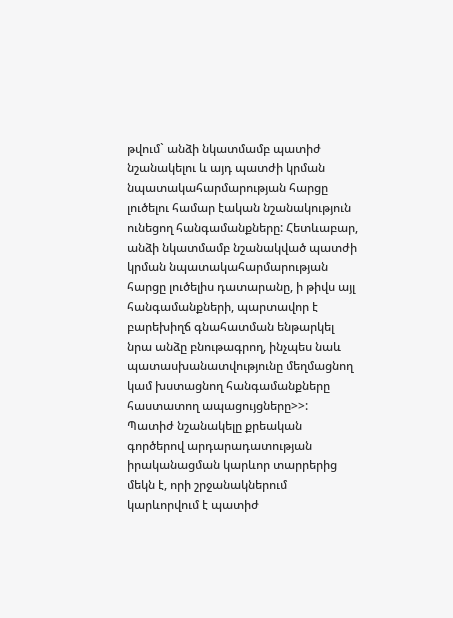թվում` անձի նկատմամբ պատիժ նշանակելու և այդ պատժի կրման նպատակահարմարության հարցը լուծելու համար էական նշանակություն ունեցող հանգամանքները: Հետևաբար, անձի նկատմամբ նշանակված պատժի կրման նպատակահարմարության հարցը լուծելիս դատարանը, ի թիվս այլ հանգամանքների, պարտավոր է բարեխիղճ գնահատման ենթարկել նրա անձը բնութագրող, ինչպես նաև պատասխանատվությունը մեղմացնող կամ խստացնող հանգամանքները հաստատող ապացույցները>>:
Պատիժ նշանակելը քրեական գործերով արդարադատության իրականացման կարևոր տարրերից մեկն է, որի շրջանակներում կարևորվում է պատիժ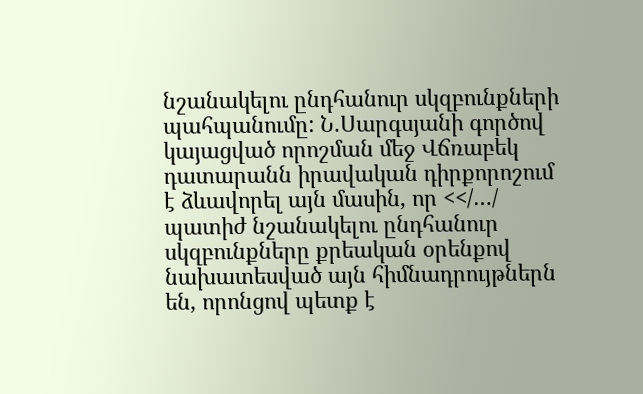նշանակելու ընդհանուր սկզբունքների պահպանումը: Ն.Սարգսյանի գործով կայացված որոշման մեջ Վճռաբեկ դատարանն իրավական դիրքորոշում է ձևավորել այն մասին, որ <</…/ պատիժ նշանակելու ընդհանուր սկզբունքները քրեական օրենքով նախատեսված այն հիմնադրույթներն են, որոնցով պետք է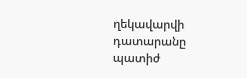ղեկավարվի դատարանը պատիժ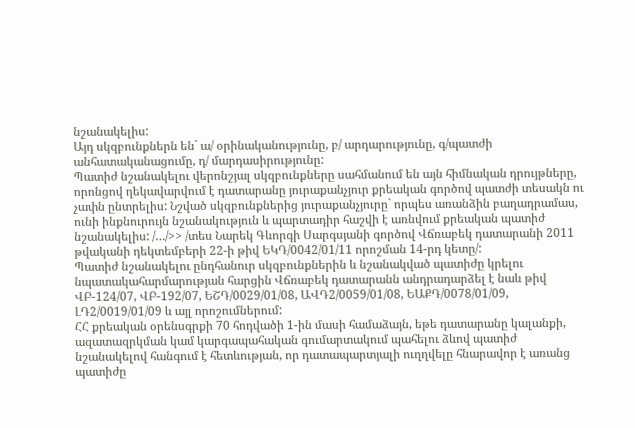նշանակելիս:
Այդ սկզբունքներն են` ա/ օրինականությունը, բ/ արդարությունը, գ/պատժի անհատականացումը, դ/ մարդասիրությունը:
Պատիժ նշանակելու վերոնշյալ սկզբունքները սահմանում են այն հիմնական դրույթները, որոնցով ղեկավարվում է դատարանը յուրաքանչյուր քրեական գործով պատժի տեսակն ու չափն ընտրելիս: Նշված սկզբունքներից յուրաքանչյուրը` որպես առանձին բաղադրամաս, ունի ինքնուրույն նշանակություն և պարտադիր հաշվի է առնվում քրեական պատիժ նշանակելիս: /…/>> /տես Նարեկ Գևորգի Սարգսյանի գործով Վճռաբեկ դատարանի 2011 թվականի դեկտեմբերի 22-ի թիվ ԵԿԴ/0042/01/11 որոշման 14-րդ կետը/:
Պատիժ նշանակելու ընդհանուր սկզբունքներին և նշանակված պատիժը կրելու նպատակահարմարության հարցին Վճռաբեկ դատարանն անդրադարձել է նաև թիվ ՎԲ-124/07, ՎԲ-192/07, ԵՇԴ/0029/01/08, ԱՎԴ2/0059/01/08, ԵԱՔԴ/0078/01/09, ԼԴ2/0019/01/09 և այլ որոշումներում:
ՀՀ քրեական օրենսգրքի 70 հոդվածի 1-ին մասի համաձայն, եթե դատարանը կալանքի, ազատազրկման կամ կարգապահական գումարտակում պահելու ձևով պատիժ նշանակելով հանգում է հետևության, որ դատապարտյալի ուղղվելը հնարավոր է առանց պատիժը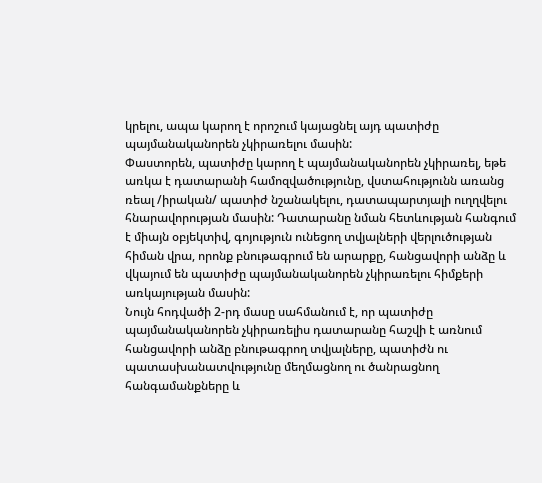կրելու, ապա կարող է որոշում կայացնել այդ պատիժը պայմանականորեն չկիրառելու մասին:
Փաստորեն, պատիժը կարող է պայմանականորեն չկիրառել, եթե առկա է դատարանի համոզվածությունը, վստահությունն առանց ռեալ /իրական/ պատիժ նշանակելու, դատապարտյալի ուղղվելու հնարավորության մասին: Դատարանը նման հետևության հանգում է միայն օբյեկտիվ, գոյություն ունեցող տվյալների վերլուծության հիման վրա, որոնք բնութագրում են արարքը, հանցավորի անձը և վկայում են պատիժը պայմանականորեն չկիրառելու հիմքերի առկայության մասին:
Նույն հոդվածի 2-րդ մասը սահմանում է, որ պատիժը պայմանականորեն չկիրառելիս դատարանը հաշվի է առնում հանցավորի անձը բնութագրող տվյալները, պատիժն ու պատասխանատվությունը մեղմացնող ու ծանրացնող հանգամանքները և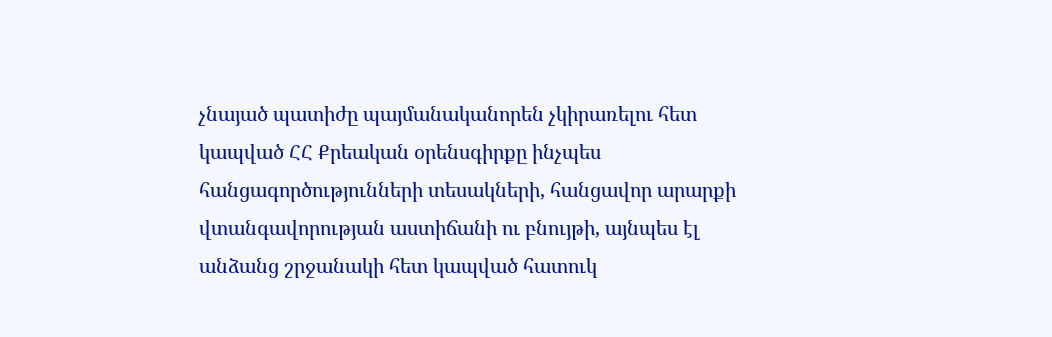չնայած պատիժը պայմանականորեն չկիրառելու հետ կապված ՀՀ Քրեական օրենսգիրքը ինչպես հանցագործությունների տեսակների, հանցավոր արարքի վտանգավորության աստիճանի ու բնույթի, այնպես էլ անձանց շրջանակի հետ կապված հատուկ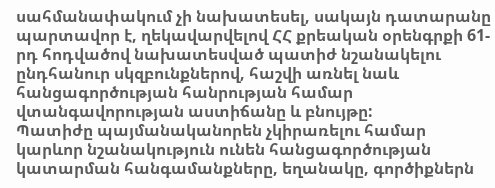սահմանափակում չի նախատեսել, սակայն դատարանը պարտավոր է, ղեկավարվելով ՀՀ քրեական օրենգրքի 61-րդ հոդվածով նախատեսված պատիժ նշանակելու ընդհանուր սկզբունքներով, հաշվի առնել նաև հանցագործության հանրության համար վտանգավորության աստիճանը և բնույթը:
Պատիժը պայմանականորեն չկիրառելու համար կարևոր նշանակություն ունեն հանցագործության կատարման հանգամանքները, եղանակը, գործիքներն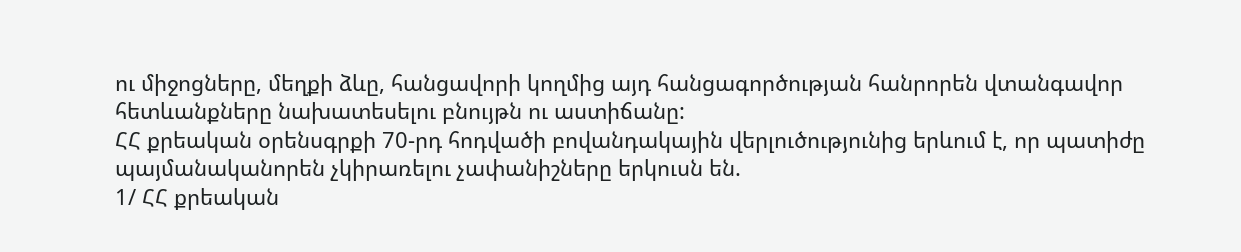ու միջոցները, մեղքի ձևը, հանցավորի կողմից այդ հանցագործության հանրորեն վտանգավոր հետևանքները նախատեսելու բնույթն ու աստիճանը:
ՀՀ քրեական օրենսգրքի 70-րդ հոդվածի բովանդակային վերլուծությունից երևում է, որ պատիժը պայմանականորեն չկիրառելու չափանիշները երկուսն են.
1/ ՀՀ քրեական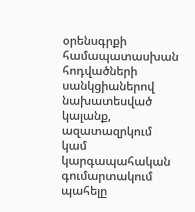օրենսգրքի համապատասխան հոդվածների սանկցիաներով նախատեսված կալանք, ազատազրկում կամ կարգապահական գումարտակում պահելը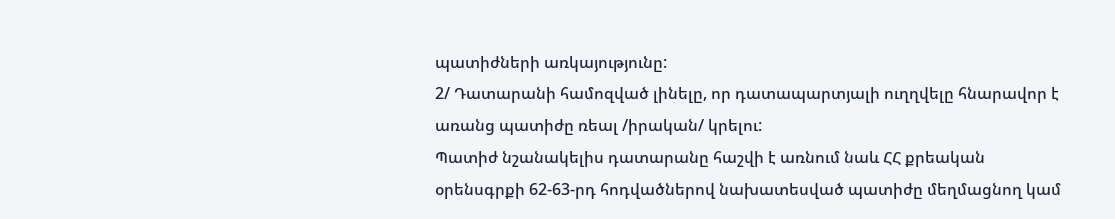պատիժների առկայությունը:
2/ Դատարանի համոզված լինելը, որ դատապարտյալի ուղղվելը հնարավոր է առանց պատիժը ռեալ /իրական/ կրելու:
Պատիժ նշանակելիս դատարանը հաշվի է առնում նաև ՀՀ քրեական օրենսգրքի 62-63-րդ հոդվածներով նախատեսված պատիժը մեղմացնող կամ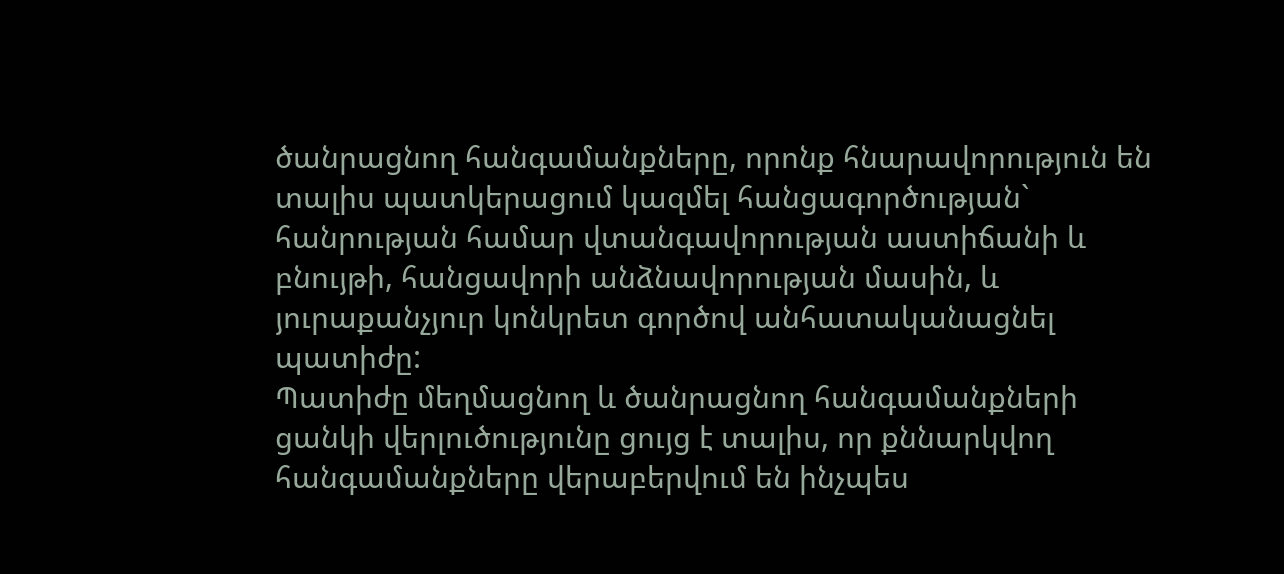ծանրացնող հանգամանքները, որոնք հնարավորություն են տալիս պատկերացում կազմել հանցագործության` հանրության համար վտանգավորության աստիճանի և բնույթի, հանցավորի անձնավորության մասին, և յուրաքանչյուր կոնկրետ գործով անհատականացնել պատիժը:
Պատիժը մեղմացնող և ծանրացնող հանգամանքների ցանկի վերլուծությունը ցույց է տալիս, որ քննարկվող հանգամանքները վերաբերվում են ինչպես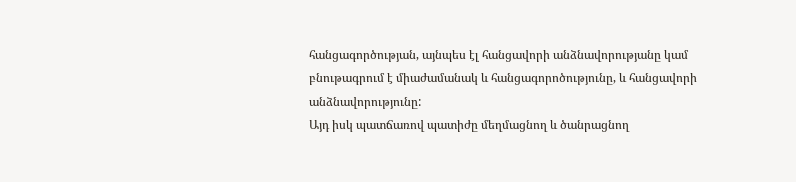հանցագործության, այնպես էլ հանցավորի անձնավորությանը կամ բնութագրում է միաժամանակ և հանցագորոծությունը, և հանցավորի անձնավորությունը:
Այդ իսկ պատճառով պատիժը մեղմացնող և ծանրացնող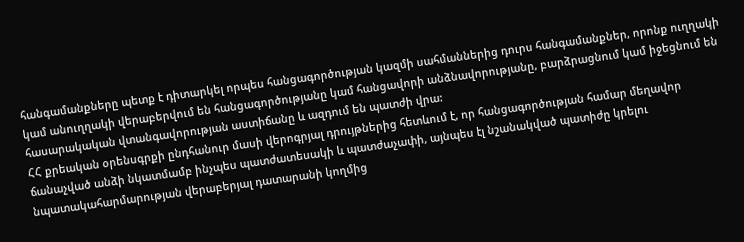հանգամանքները պետք է դիտարկել որպես հանցագործության կազմի սահմաններից դուրս հանգամանքներ, որոնք ուղղակի կամ անուղղակի վերաբերվում են հանցագործությանը կամ հանցավորի անձնավորությանը, բարձրացնում կամ իջեցնում են հասարակական վտանգավորության աստիճանը և ազդում են պատժի վրա:
ՀՀ քրեական օրենսգրքի ընդհանուր մասի վերոգրյալ դրույթներից հետևում է, որ հանցագործության համար մեղավոր ճանաչված անձի նկատմամբ ինչպես պատժատեսակի և պատժաչափի, այնպես էլ նշանակված պատիժը կրելու նպատակահարմարության վերաբերյալ դատարանի կողմից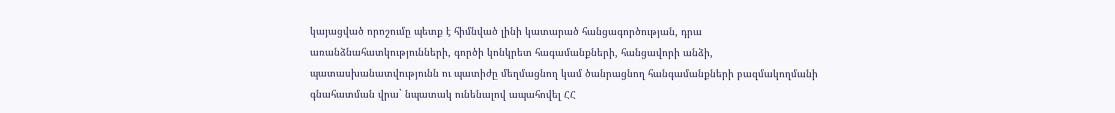կայացված որոշումը պետք է հիմնված լինի կատարած հանցագործության, դրա առանձնահատկությունների, գործի կոնկրետ հագամանքների, հանցավորի անձի, պատասխանատվությունն ու պատիժը մեղմացնող կամ ծանրացնող հանգամանքների բազմակողմանի գնահատման վրա` նպատակ ունենալով ապահովել ՀՀ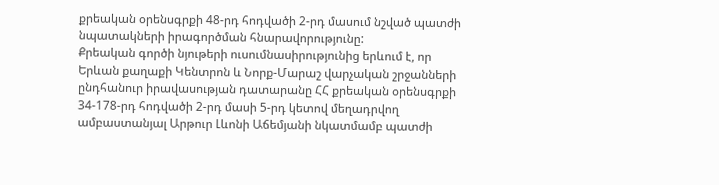քրեական օրենսգրքի 48-րդ հոդվածի 2-րդ մասում նշված պատժի նպատակների իրագործման հնարավորությունը:
Քրեական գործի նյութերի ուսումնասիրությունից երևում է, որ Երևան քաղաքի Կենտրոն և Նորք-Մարաշ վարչական շրջանների ընդհանուր իրավասության դատարանը ՀՀ քրեական օրենսգրքի 34-178-րդ հոդվածի 2-րդ մասի 5-րդ կետով մեղադրվող ամբաստանյալ Արթուր Լևոնի Աճեմյանի նկատմամբ պատժի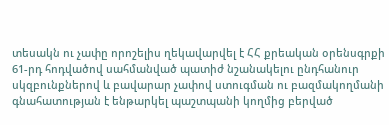տեսակն ու չափը որոշելիս ղեկավարվել է ՀՀ քրեական օրենսգրքի 61-րդ հոդվածով սահմանված պատիժ նշանակելու ընդհանուր սկզբունքներով և բավարար չափով ստուգման ու բազմակողմանի գնահատության է ենթարկել պաշտպանի կողմից բերված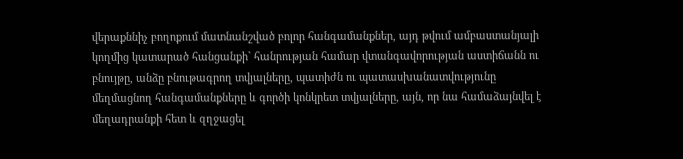վերաքննիչ բողոքում մատնանշված բոլոր հանգամանքներ, այդ թվում ամբաստանյալի կողմից կատարած հանցանքի` հանրության համար վտանգավորության աստիճանն ու բնույթը, անձը բնութագրող տվյալները, պատիժն ու պատասխանատվությունը մեղմացնող հանգամանքները և գործի կոնկրետ տվյալները, այն, որ նա համաձայնվել է մեղադրանքի հետ և զղջացել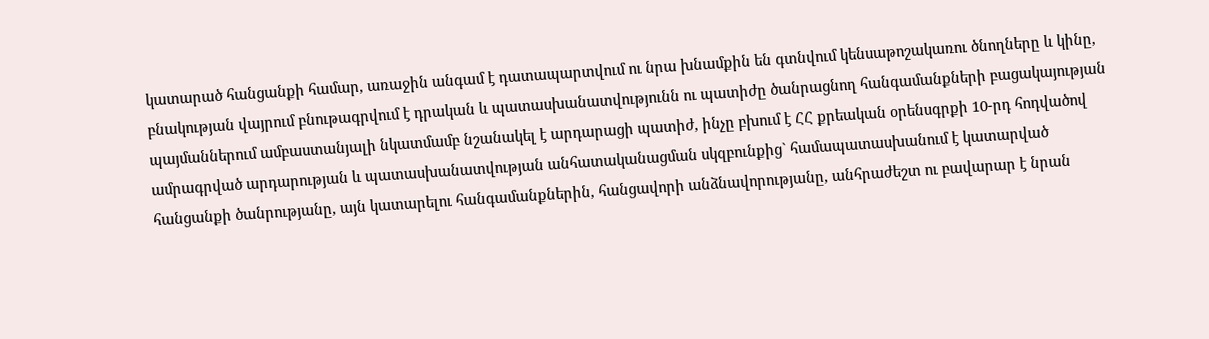կատարած հանցանքի համար, առաջին անգամ է դատապարտվում ու նրա խնամքին են գտնվում կենսաթոշակառու ծնողները և կինը,
բնակության վայրում բնութագրվում է դրական և պատասխանատվությունն ու պատիժը ծանրացնող հանգամանքների բացակայության պայմաններում ամբաստանյալի նկատմամբ նշանակել է արդարացի պատիժ, ինչը բխում է ՀՀ քրեական օրենսգրքի 10-րդ հոդվածով ամրագրված արդարության և պատասխանատվության անհատականացման սկզբունքից` համապատասխանում է կատարված հանցանքի ծանրությանը, այն կատարելու հանգամանքներին, հանցավորի անձնավորությանը, անհրաժեշտ ու բավարար է նրան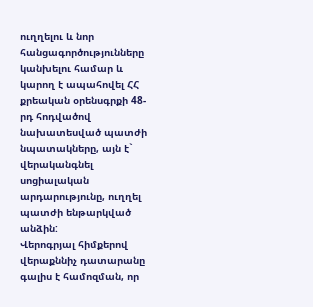ուղղելու և նոր հանցագործությունները կանխելու համար և կարող է ապահովել ՀՀ քրեական օրենսգրքի 48-րդ հոդվածով նախատեսված պատժի նպատակները, այն է` վերականգնել սոցիալական արդարությունը, ուղղել պատժի ենթարկված անձին:
Վերոգրյալ հիմքերով վերաքննիչ դատարանը գալիս է համոզման, որ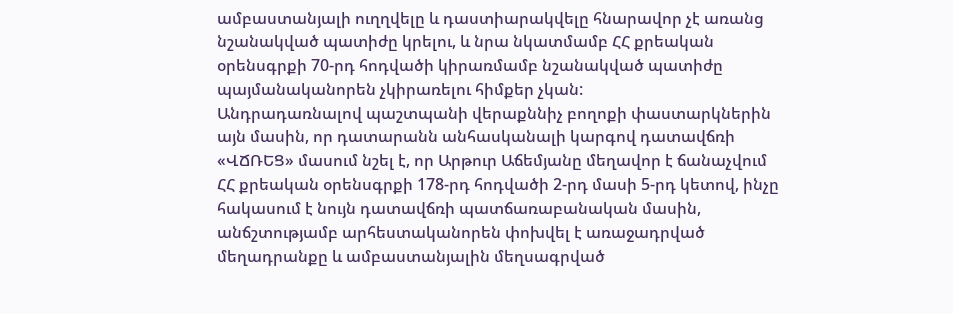ամբաստանյալի ուղղվելը և դաստիարակվելը հնարավոր չէ առանց նշանակված պատիժը կրելու, և նրա նկատմամբ ՀՀ քրեական օրենսգրքի 70-րդ հոդվածի կիրառմամբ նշանակված պատիժը պայմանականորեն չկիրառելու հիմքեր չկան:
Անդրադառնալով պաշտպանի վերաքննիչ բողոքի փաստարկներին այն մասին, որ դատարանն անհասկանալի կարգով դատավճռի «ՎՃՌԵՑ» մասում նշել է, որ Արթուր Աճեմյանը մեղավոր է ճանաչվում ՀՀ քրեական օրենսգրքի 178-րդ հոդվածի 2-րդ մասի 5-րդ կետով, ինչը հակասում է նույն դատավճռի պատճառաբանական մասին, անճշտությամբ արհեստականորեն փոխվել է առաջադրված մեղադրանքը և ամբաստանյալին մեղսագրված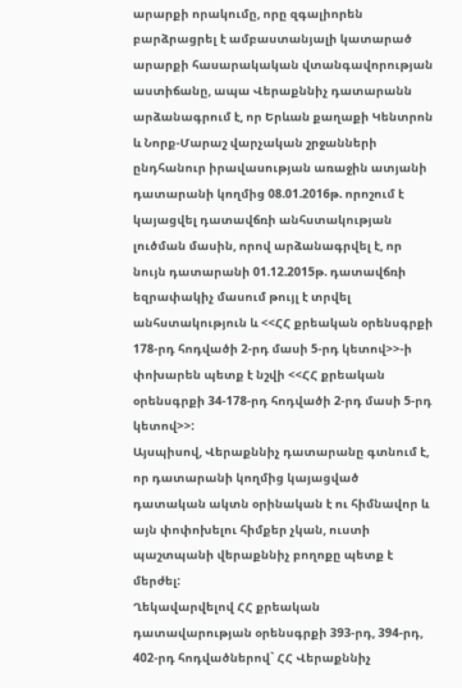արարքի որակումը, որը զգալիորեն բարձրացրել է ամբաստանյալի կատարած արարքի հասարակական վտանգավորության աստիճանը, ապա Վերաքննիչ դատարանն արձանագրում է, որ Երևան քաղաքի Կենտրոն և Նորք-Մարաշ վարչական շրջանների ընդհանուր իրավասության առաջին ատյանի դատարանի կողմից 08.01.2016թ. որոշում է կայացվել դատավճռի անհստակության լուծման մասին, որով արձանագրվել է, որ նույն դատարանի 01.12.2015թ. դատավճռի եզրափակիչ մասում թույլ է տրվել անհստակություն և <<ՀՀ քրեական օրենսգրքի 178-րդ հոդվածի 2-րդ մասի 5-րդ կետով>>-ի փոխարեն պետք է նշվի <<ՀՀ քրեական օրենսգրքի 34-178-րդ հոդվածի 2-րդ մասի 5-րդ կետով>>:
Այսպիսով, Վերաքննիչ դատարանը գտնում է, որ դատարանի կողմից կայացված դատական ակտն օրինական է ու հիմնավոր և այն փոփոխելու հիմքեր չկան, ուստի պաշտպանի վերաքննիչ բողոքը պետք է մերժել:
Ղեկավարվելով ՀՀ քրեական դատավարության օրենսգրքի 393-րդ, 394-րդ, 402-րդ հոդվածներով` ՀՀ Վերաքննիչ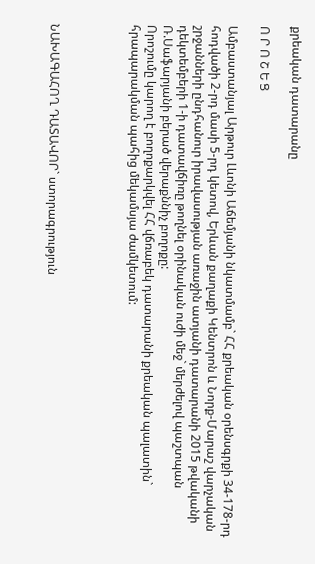քրեական դատարանը

Ո Ր Ո Շ Ե Ց

Ամբաստանյալ Արթուր Լևոնի Աճեմյանի նկատմամբ` ՀՀ քրեական օրենսգրքի 34-178-րդ հոդվածի 2-րդ մասի 5-րդ կետով, Երևան քաղաքի Կենտրոն և Նորք-Մարաշ վարչական շրջանների ընդհանուր իրավասության առաջին ատյանի դատարանի 2015 թվականի դեկտեմբերի 1-ի դատավճիռը թողնել օրինական ուժի մեջ` մերժելով պաշտպան Ռ.Սաֆարյանի բերած վերաքննիչ բողոքը:
Որոշումը կարող է բողոքարկվել ՀՀ վճռաբեկ դատարանի քրեական պալատին` հրապարակման պահից մեկամսյա ժամկետում:




ՆԱԽԱԳԱՀՈՂ ԴԱՏԱՎՈՐ` ստորագրություն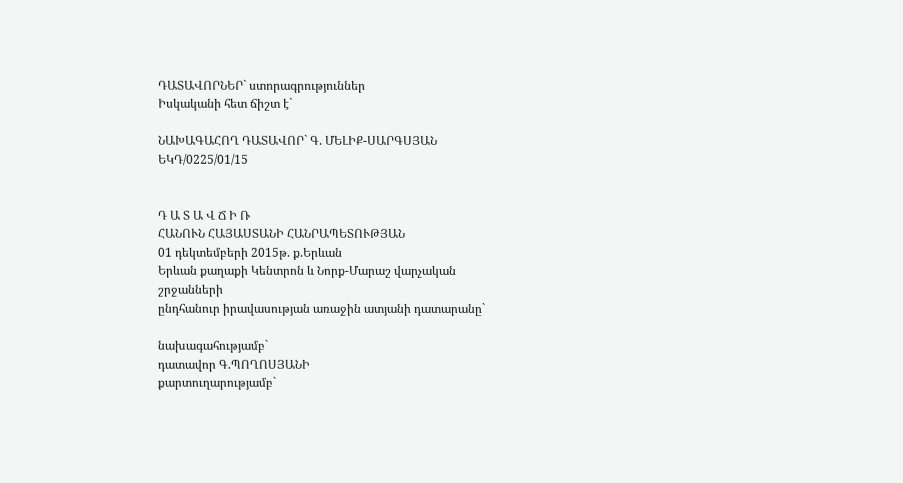ԴԱՏԱՎՈՐՆԵՐ` ստորագրություններ
Իսկականի հետ ճիշտ է`

ՆԱԽԱԳԱՀՈՂ ԴԱՏԱՎՈՐ` Գ. ՄԵԼԻՔ-ՍԱՐԳՍՅԱՆ
ԵԿԴ/0225/01/15


Դ Ա Տ Ա Վ Ճ Ի Ռ
ՀԱՆՈՒՆ ՀԱՅԱՍՏԱՆԻ ՀԱՆՐԱՊԵՏՈՒԹՅԱՆ
01 դեկտեմբերի 2015թ. ք.Երևան
Երևան քաղաքի Կենտրոն և Նորք-Մարաշ վարչական շրջանների
ընդհանուր իրավասության առաջին ատյանի դատարանը`

նախագահությամբ`
դատավոր Գ.ՊՈՂՈՍՅԱՆԻ
քարտուղարությամբ`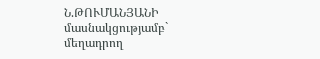Ն.ԹՈՒՄԱՆՅԱՆԻ
մասնակցությամբ`
մեղադրող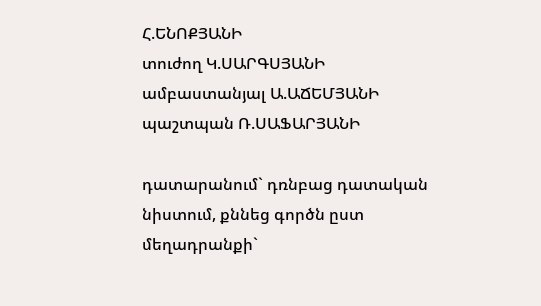Հ.ԵՆՈՔՅԱՆԻ
տուժող Կ.ՍԱՐԳՍՅԱՆԻ
ամբաստանյալ Ա.ԱՃԵՄՅԱՆԻ
պաշտպան Ռ.ՍԱՖԱՐՅԱՆԻ

դատարանում` դռնբաց դատական նիստում, քննեց գործն ըստ մեղադրանքի`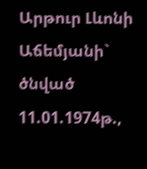Արթուր Լևոնի Աճեմյանի` ծնված 11.01.1974թ.,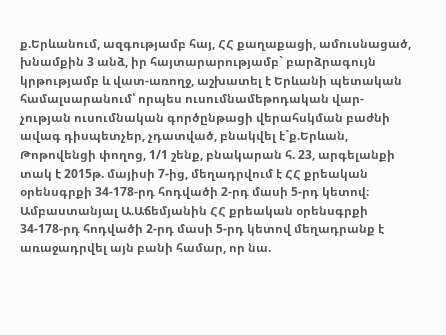ք.Երևանում, ազգությամբ հայ, ՀՀ քաղաքացի, ամուսնացած, խնամքին 3 անձ, իր հայտարարությամբ` բարձրագույն կրթությամբ և վատ-առողջ, աշխատել է Երևանի պետական համալսարանում՝ որպես ուսումնամեթոդական վար-չության ուսումնական գործընթացի վերահսկման բաժնի ավագ դիսպետչեր, չդատված, բնակվել է`ք.Երևան, Թոթովենցի փողոց, 1/1 շենք, բնակարան հ. 23, արգելանքի տակ է 2015թ. մայիսի 7-ից, մեղադրվում է ՀՀ քրեական օրենսգրքի 34-178-րդ հոդվածի 2-րդ մասի 5-րդ կետով։
Ամբաստանյալ Ա.Աճեմյանին ՀՀ քրեական օրենսգրքի 34-178-րդ հոդվածի 2-րդ մասի 5-րդ կետով մեղադրանք է առաջադրվել այն բանի համար, որ նա.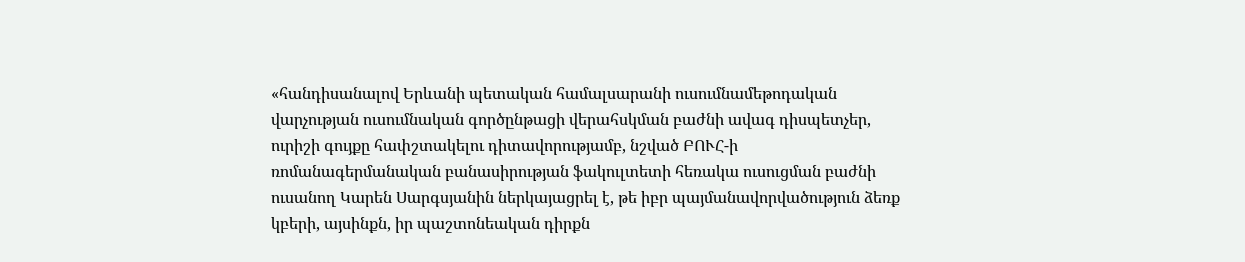«հանդիսանալով Երևանի պետական համալսարանի ուսումնամեթոդական վարչության ուսումնական գործընթացի վերահսկման բաժնի ավագ դիսպետչեր, ուրիշի գույքը հափշտակելու դիտավորությամբ, նշված ԲՈՒՀ-ի ռոմանագերմանական բանասիրության ֆակուլտետի հեռակա ուսուցման բաժնի ուսանող Կարեն Սարգսյանին ներկայացրել է, թե իբր պայմանավորվածություն ձեռք կբերի, այսինքն, իր պաշտոնեական դիրքն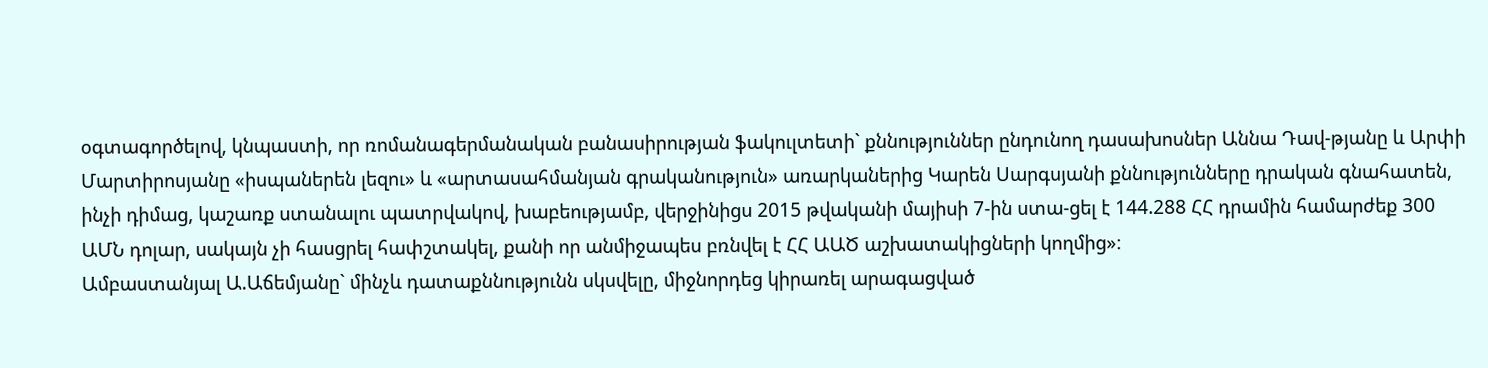օգտագործելով, կնպաստի, որ ռոմանագերմանական բանասիրության ֆակուլտետի` քննություններ ընդունող դասախոսներ Աննա Դավ-թյանը և Արփի Մարտիրոսյանը «իսպաներեն լեզու» և «արտասահմանյան գրականություն» առարկաներից Կարեն Սարգսյանի քննությունները դրական գնահատեն, ինչի դիմաց, կաշառք ստանալու պատրվակով, խաբեությամբ, վերջինիցս 2015 թվականի մայիսի 7-ին ստա-ցել է 144.288 ՀՀ դրամին համարժեք 300 ԱՄՆ դոլար, սակայն չի հասցրել հափշտակել, քանի որ անմիջապես բռնվել է ՀՀ ԱԱԾ աշխատակիցների կողմից»։
Ամբաստանյալ Ա.Աճեմյանը` մինչև դատաքննությունն սկսվելը, միջնորդեց կիրառել արագացված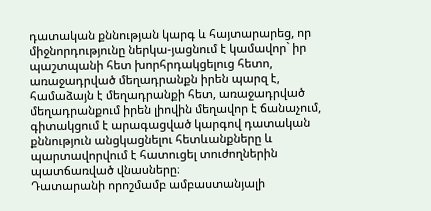դատական քննության կարգ և հայտարարեց, որ միջնորդությունը ներկա-յացնում է կամավոր` իր պաշտպանի հետ խորհրդակցելուց հետո, առաջադրված մեղադրանքն իրեն պարզ է, համաձայն է մեղադրանքի հետ, առաջադրված մեղադրանքում իրեն լիովին մեղավոր է ճանաչում, գիտակցում է արագացված կարգով դատական քննություն անցկացնելու հետևանքները և պարտավորվում է հատուցել տուժողներին պատճառված վնասները։
Դատարանի որոշմամբ ամբաստանյալի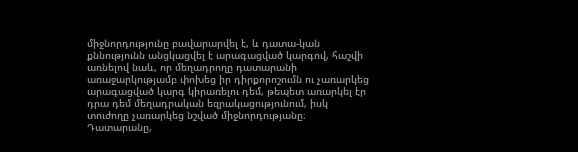միջնորդությունը բավարարվել է, և դատա-կան քննությունն անցկացվել է արագացված կարգով, հաշվի առնելով նաև, որ մեղադրողը դատարանի առաջարկությամբ փոխեց իր դիրքորոշումն ու չառարկեց արագացված կարգ կիրառելու դեմ, թեպետ առարկել էր դրա դեմ մեղադրական եզրակացությունում, իսկ տուժողը չառարկեց նշված միջնորդությանը։
Դատարանը,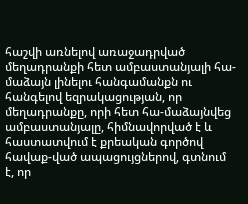հաշվի առնելով առաջադրված մեղադրանքի հետ ամբաստանյալի հա-մաձայն լինելու հանգամանքն ու հանգելով եզրակացության, որ մեղադրանքը, որի հետ հա-մաձայնվեց ամբաստանյալը, հիմնավորված է և հաստատվում է քրեական գործով հավաք-ված ապացույցներով, գտնում է, որ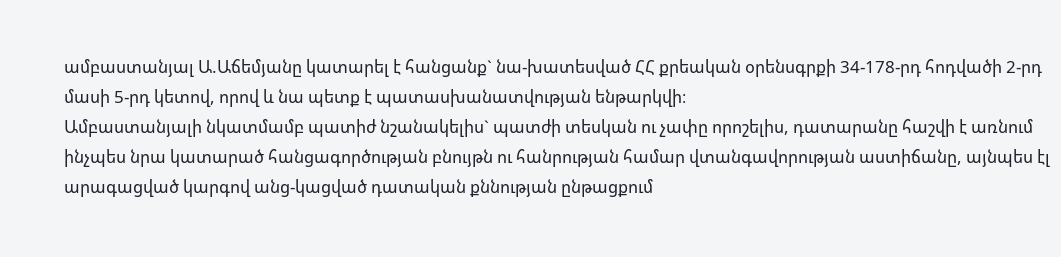ամբաստանյալ Ա.Աճեմյանը կատարել է հանցանք` նա-խատեսված ՀՀ քրեական օրենսգրքի 34-178-րդ հոդվածի 2-րդ մասի 5-րդ կետով, որով և նա պետք է պատասխանատվության ենթարկվի։
Ամբաստանյալի նկատմամբ պատիժ նշանակելիս` պատժի տեսկան ու չափը որոշելիս, դատարանը հաշվի է առնում ինչպես նրա կատարած հանցագործության բնույթն ու հանրության համար վտանգավորության աստիճանը, այնպես էլ արագացված կարգով անց-կացված դատական քննության ընթացքում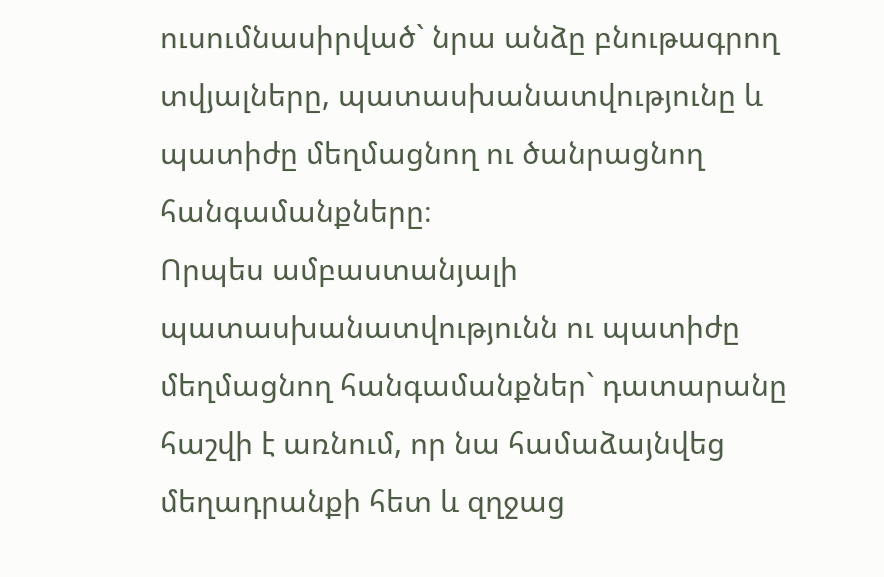ուսումնասիրված` նրա անձը բնութագրող տվյալները, պատասխանատվությունը և պատիժը մեղմացնող ու ծանրացնող հանգամանքները։
Որպես ամբաստանյալի պատասխանատվությունն ու պատիժը մեղմացնող հանգամանքներ` դատարանը հաշվի է առնում, որ նա համաձայնվեց մեղադրանքի հետ և զղջաց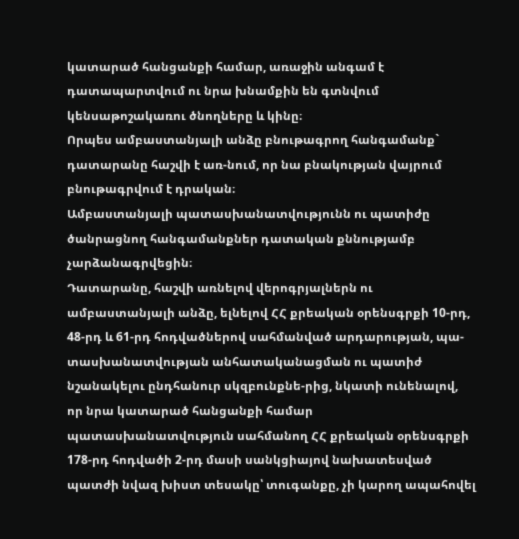կատարած հանցանքի համար, առաջին անգամ է դատապարտվում ու նրա խնամքին են գտնվում կենսաթոշակառու ծնողները և կինը։
Որպես ամբաստանյալի անձը բնութագրող հանգամանք` դատարանը հաշվի է առ-նում, որ նա բնակության վայրում բնութագրվում է դրական։
Ամբաստանյալի պատասխանատվությունն ու պատիժը ծանրացնող հանգամանքներ դատական քննությամբ չարձանագրվեցին։
Դատարանը, հաշվի առնելով վերոգրյալներն ու ամբաստանյալի անձը, ելնելով ՀՀ քրեական օրենսգրքի 10-րդ, 48-րդ և 61-րդ հոդվածներով սահմանված արդարության, պա-տասխանատվության անհատականացման ու պատիժ նշանակելու ընդհանուր սկզբունքնե-րից, նկատի ունենալով, որ նրա կատարած հանցանքի համար պատասխանատվություն սահմանող ՀՀ քրեական օրենսգրքի 178-րդ հոդվածի 2-րդ մասի սանկցիայով նախատեսված պատժի նվազ խիստ տեսակը՝ տուգանքը, չի կարող ապահովել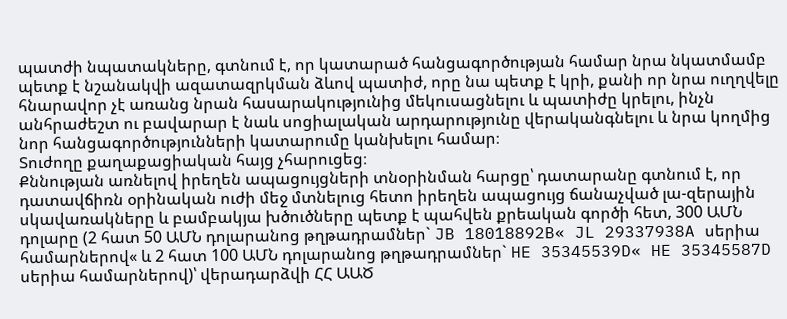պատժի նպատակները, գտնում է, որ կատարած հանցագործության համար նրա նկատմամբ պետք է նշանակվի ազատազրկման ձևով պատիժ, որը նա պետք է կրի, քանի որ նրա ուղղվելը հնարավոր չէ առանց նրան հասարակությունից մեկուսացնելու և պատիժը կրելու, ինչն անհրաժեշտ ու բավարար է նաև սոցիալական արդարությունը վերականգնելու և նրա կողմից նոր հանցագործությունների կատարումը կանխելու համար։
Տուժողը քաղաքացիական հայց չհարուցեց։
Քննության առնելով իրեղեն ապացույցների տնօրինման հարցը՝ դատարանը գտնում է, որ դատավճիռն օրինական ուժի մեջ մտնելուց հետո իրեղեն ապացույց ճանաչված լա-զերային սկավառակները և բամբակյա խծուծները պետք է պահվեն քրեական գործի հետ, 300 ԱՄՆ դոլարը (2 հատ 50 ԱՄՆ դոլարանոց թղթադրամներ` JB 18018892B« JL 29337938A սերիա համարներով« և 2 հատ 100 ԱՄՆ դոլարանոց թղթադրամներ` HE 35345539D« HE 35345587D սերիա համարներով)՝ վերադարձվի ՀՀ ԱԱԾ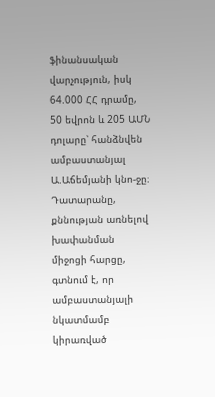ֆինանսական վարչություն, իսկ 64.000 ՀՀ դրամը, 50 եվրոն և 205 ԱՄՆ դոլարը՝ հանձնվեն ամբաստանյալ Ա.Աճեմյանի կնո-ջը։
Դատարանը, քննության առնելով խափանման միջոցի հարցը, գտնում է, որ ամբաստանյալի նկատմամբ կիրառված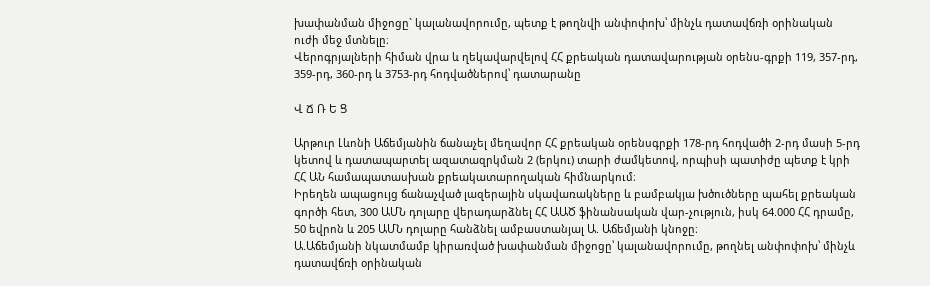խափանման միջոցը` կալանավորումը, պետք է թողնվի անփոփոխ՝ մինչև դատավճռի օրինական ուժի մեջ մտնելը։
Վերոգրյալների հիման վրա և ղեկավարվելով ՀՀ քրեական դատավարության օրենս-գրքի 119, 357-րդ, 359-րդ, 360-րդ և 3753-րդ հոդվածներով՝ դատարանը

Վ Ճ Ռ Ե Ց

Արթուր Լևոնի Աճեմյանին ճանաչել մեղավոր ՀՀ քրեական օրենսգրքի 178-րդ հոդվածի 2-րդ մասի 5-րդ կետով և դատապարտել ազատազրկման 2 (երկու) տարի ժամկետով, որպիսի պատիժը պետք է կրի ՀՀ ԱՆ համապատասխան քրեակատարողական հիմնարկում։
Իրեղեն ապացույց ճանաչված լազերային սկավառակները և բամբակյա խծուծները պահել քրեական գործի հետ, 300 ԱՄՆ դոլարը վերադարձնել ՀՀ ԱԱԾ ֆինանսական վար-չություն, իսկ 64.000 ՀՀ դրամը, 50 եվրոն և 205 ԱՄՆ դոլարը հանձնել ամբաստանյալ Ա. Աճեմյանի կնոջը։
Ա.Աճեմյանի նկատմամբ կիրառված խափանման միջոցը՝ կալանավորումը, թողնել անփոփոխ՝ մինչև դատավճռի օրինական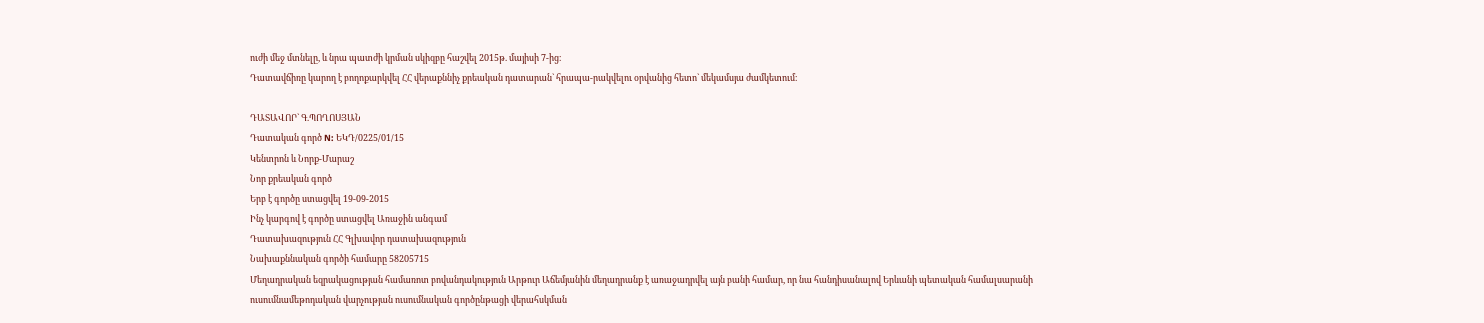ուժի մեջ մտնելը, և նրա պատժի կրման սկիզբը հաշվել 2015թ. մայիսի 7-ից։
Դատավճիռը կարող է բողոքարկվել ՀՀ վերաքննիչ քրեական դատարան` հրապա-րակվելու օրվանից հետո` մեկամսյա ժամկետում։

ԴԱՏԱՎՈՐ` Գ.ՊՈՂՈՍՅԱՆ
Դատական գործ N: ԵԿԴ/0225/01/15
Կենտրոն և Նորք-Մարաշ
Նոր քրեական գործ
Երբ է գործը ստացվել 19-09-2015
Ինչ կարգով է գործը ստացվել Առաջին անգամ
Դատախազություն ՀՀ Գլխավոր դատախազություն
Նախաքննական գործի համարը 58205715
Մեղադրական եզրակացության համառոտ բովանդակություն Արթուր Աճեմյանին մեղադրանք է առաջադրվել այն բանի համար, որ նա հանդիսանալով Երևանի պետական համալսարանի ուսումնամեթոդական վարչության ուսումնական գործընթացի վերահսկման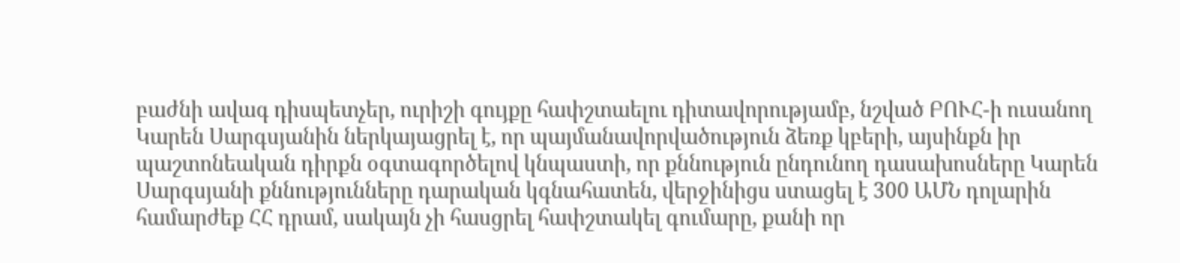բաժնի ավագ դիսպետչեր, ուրիշի գույքը հափշտաելու դիտավորությամբ, նշված ԲՈՒՀ-ի ուսանող Կարեն Սարգսյանին ներկայացրել է, որ պայմանավորվածություն ձեռք կբերի, այսինքն իր պաշտոնեական դիրքն օգտագործելով կնպաստի, որ քննություն ընդունող դասախոսները Կարեն Սարգսյանի քննությունները դարական կգնահատեն, վերջինիցս ստացել է 300 ԱՄՆ դոլարին համարժեք ՀՀ դրամ, սակայն չի հասցրել հափշտակել գումարը, քանի որ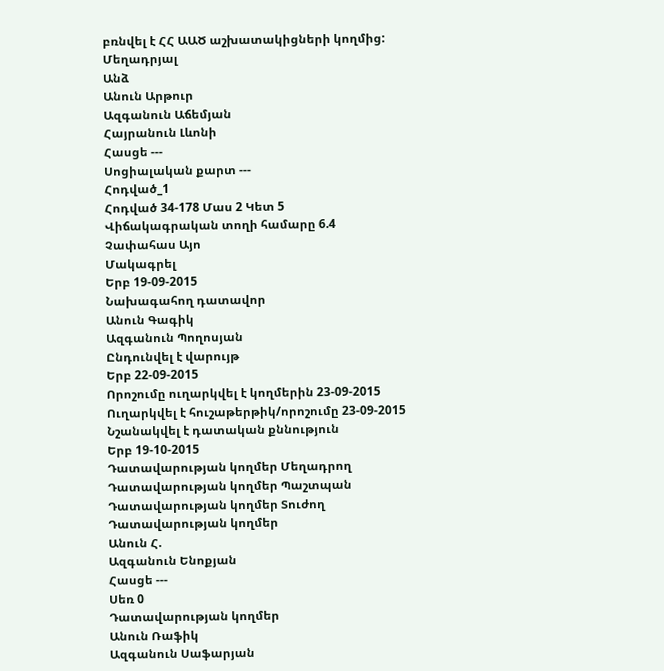բռնվել է ՀՀ ԱԱԾ աշխատակիցների կողմից:
Մեղադրյալ
Անձ
Անուն Արթուր
Ազգանուն Աճեմյան
Հայրանուն Լևոնի
Հասցե ---
Սոցիալական քարտ ---
Հոդված_1
Հոդված 34-178 Մաս 2 Կետ 5
Վիճակագրական տողի համարը 6.4
Չափահաս Այո
Մակագրել
Երբ 19-09-2015
Նախագահող դատավոր
Անուն Գագիկ
Ազգանուն Պողոսյան
Ընդունվել է վարույթ
Երբ 22-09-2015
Որոշումը ուղարկվել է կողմերին 23-09-2015
Ուղարկվել է հուշաթերթիկ/որոշումը 23-09-2015
Նշանակվել է դատական քննություն
Երբ 19-10-2015
Դատավարության կողմեր Մեղադրող
Դատավարության կողմեր Պաշտպան
Դատավարության կողմեր Տուժող
Դատավարության կողմեր
Անուն Հ.
Ազգանուն Ենոքյան
Հասցե ---
Սեռ 0
Դատավարության կողմեր
Անուն Ռաֆիկ
Ազգանուն Սաֆարյան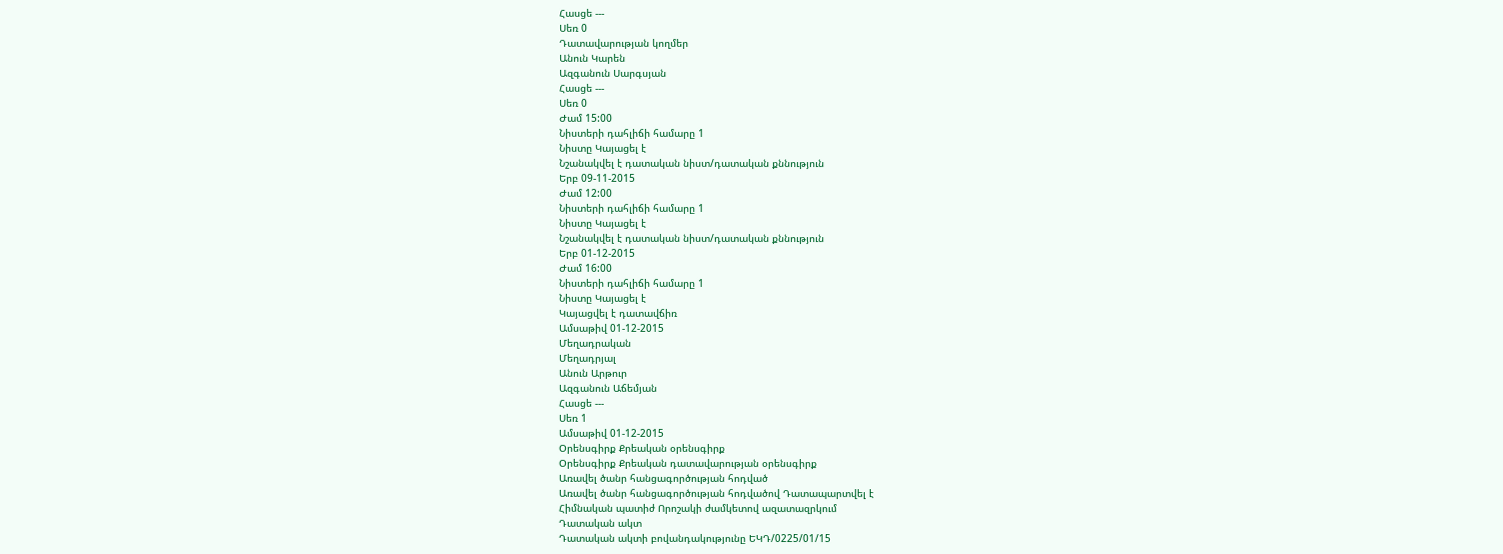Հասցե ---
Սեռ 0
Դատավարության կողմեր
Անուն Կարեն
Ազգանուն Սարգսյան
Հասցե ---
Սեռ 0
Ժամ 15:00
Նիստերի դահլիճի համարը 1
Նիստը Կայացել է
Նշանակվել է դատական նիստ/դատական քննություն
Երբ 09-11-2015
Ժամ 12:00
Նիստերի դահլիճի համարը 1
Նիստը Կայացել է
Նշանակվել է դատական նիստ/դատական քննություն
Երբ 01-12-2015
Ժամ 16:00
Նիստերի դահլիճի համարը 1
Նիստը Կայացել է
Կայացվել է դատավճիռ
Ամսաթիվ 01-12-2015
Մեղադրական
Մեղադրյալ
Անուն Արթուր
Ազգանուն Աճեմյան
Հասցե ---
Սեռ 1
Ամսաթիվ 01-12-2015
Օրենսգիրք Քրեական օրենսգիրք
Օրենսգիրք Քրեական դատավարության օրենսգիրք
Առավել ծանր հանցագործության հոդված
Առավել ծանր հանցագործության հոդվածով Դատապարտվել է
Հիմնական պատիժ Որոշակի ժամկետով ազատազրկում
Դատական ակտ
Դատական ակտի բովանդակությունը ԵԿԴ/0225/01/15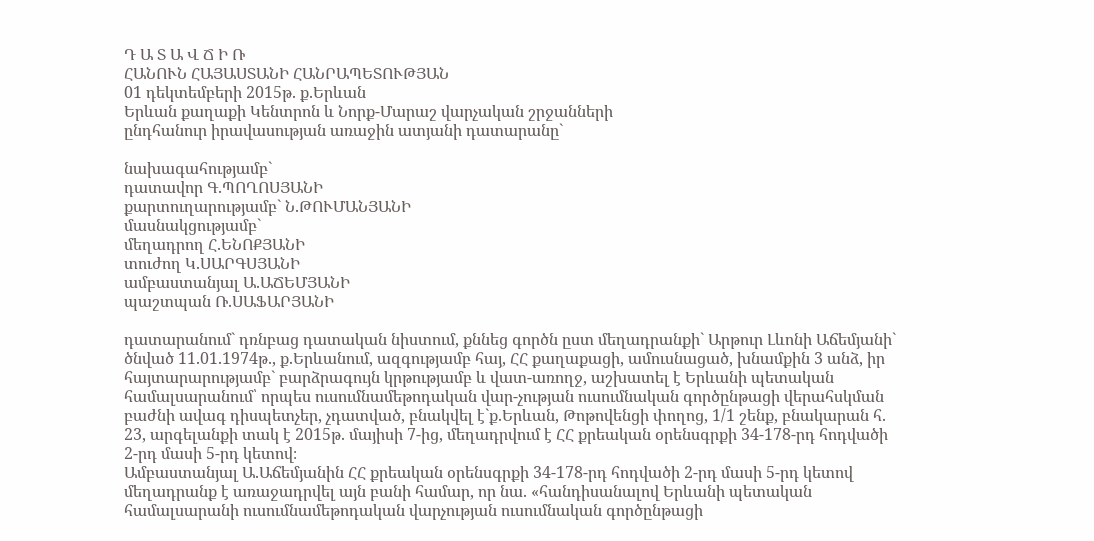Դ Ա Տ Ա Վ Ճ Ի Ռ
ՀԱՆՈՒՆ ՀԱՅԱՍՏԱՆԻ ՀԱՆՐԱՊԵՏՈՒԹՅԱՆ
01 դեկտեմբերի 2015թ. ք.Երևան
Երևան քաղաքի Կենտրոն և Նորք-Մարաշ վարչական շրջանների
ընդհանուր իրավասության առաջին ատյանի դատարանը`

նախագահությամբ`
դատավոր Գ.ՊՈՂՈՍՅԱՆԻ
քարտուղարությամբ` Ն.ԹՈՒՄԱՆՅԱՆԻ
մասնակցությամբ`
մեղադրող Հ.ԵՆՈՔՅԱՆԻ
տուժող Կ.ՍԱՐԳՍՅԱՆԻ
ամբաստանյալ Ա.ԱՃԵՄՅԱՆԻ
պաշտպան Ռ.ՍԱՖԱՐՅԱՆԻ

դատարանում` դռնբաց դատական նիստում, քննեց գործն ըստ մեղադրանքի` Արթուր Լևոնի Աճեմյանի` ծնված 11.01.1974թ., ք.Երևանում, ազգությամբ հայ, ՀՀ քաղաքացի, ամուսնացած, խնամքին 3 անձ, իր հայտարարությամբ` բարձրագույն կրթությամբ և վատ-առողջ, աշխատել է Երևանի պետական համալսարանում՝ որպես ուսումնամեթոդական վար-չության ուսումնական գործընթացի վերահսկման բաժնի ավագ դիսպետչեր, չդատված, բնակվել է`ք.Երևան, Թոթովենցի փողոց, 1/1 շենք, բնակարան հ. 23, արգելանքի տակ է 2015թ. մայիսի 7-ից, մեղադրվում է ՀՀ քրեական օրենսգրքի 34-178-րդ հոդվածի 2-րդ մասի 5-րդ կետով։
Ամբաստանյալ Ա.Աճեմյանին ՀՀ քրեական օրենսգրքի 34-178-րդ հոդվածի 2-րդ մասի 5-րդ կետով մեղադրանք է առաջադրվել այն բանի համար, որ նա. «հանդիսանալով Երևանի պետական համալսարանի ուսումնամեթոդական վարչության ուսումնական գործընթացի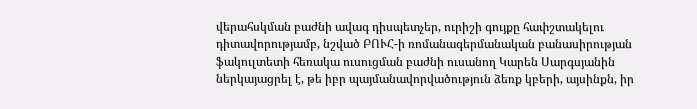վերահսկման բաժնի ավագ դիսպետչեր, ուրիշի գույքը հափշտակելու դիտավորությամբ, նշված ԲՈՒՀ-ի ռոմանագերմանական բանասիրության ֆակուլտետի հեռակա ուսուցման բաժնի ուսանող Կարեն Սարգսյանին ներկայացրել է, թե իբր պայմանավորվածություն ձեռք կբերի, այսինքն, իր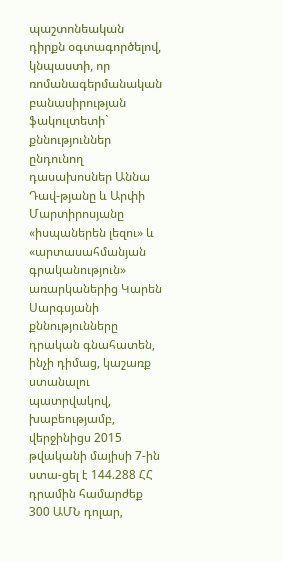պաշտոնեական դիրքն օգտագործելով, կնպաստի, որ ռոմանագերմանական բանասիրության ֆակուլտետի` քննություններ ընդունող դասախոսներ Աննա Դավ-թյանը և Արփի Մարտիրոսյանը «իսպաներեն լեզու» և «արտասահմանյան գրականություն» առարկաներից Կարեն Սարգսյանի քննությունները դրական գնահատեն, ինչի դիմաց, կաշառք ստանալու պատրվակով, խաբեությամբ, վերջինիցս 2015 թվականի մայիսի 7-ին ստա-ցել է 144.288 ՀՀ դրամին համարժեք 300 ԱՄՆ դոլար,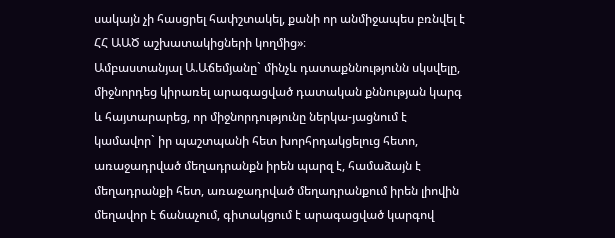սակայն չի հասցրել հափշտակել, քանի որ անմիջապես բռնվել է ՀՀ ԱԱԾ աշխատակիցների կողմից»։
Ամբաստանյալ Ա.Աճեմյանը` մինչև դատաքննությունն սկսվելը, միջնորդեց կիրառել արագացված դատական քննության կարգ և հայտարարեց, որ միջնորդությունը ներկա-յացնում է կամավոր` իր պաշտպանի հետ խորհրդակցելուց հետո, առաջադրված մեղադրանքն իրեն պարզ է, համաձայն է մեղադրանքի հետ, առաջադրված մեղադրանքում իրեն լիովին մեղավոր է ճանաչում, գիտակցում է արագացված կարգով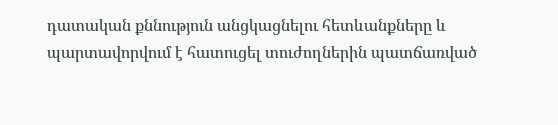դատական քննություն անցկացնելու հետևանքները և պարտավորվում է հատուցել տուժողներին պատճառված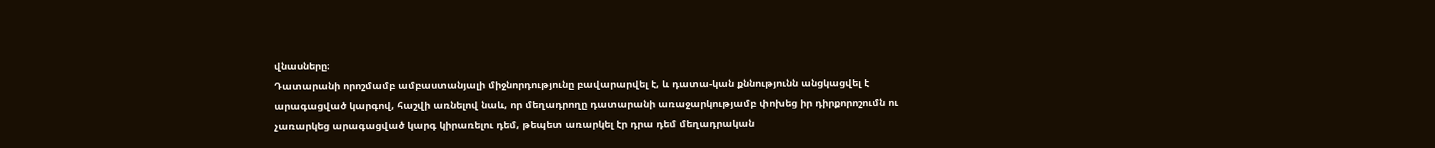վնասները։
Դատարանի որոշմամբ ամբաստանյալի միջնորդությունը բավարարվել է, և դատա-կան քննությունն անցկացվել է արագացված կարգով, հաշվի առնելով նաև, որ մեղադրողը դատարանի առաջարկությամբ փոխեց իր դիրքորոշումն ու չառարկեց արագացված կարգ կիրառելու դեմ, թեպետ առարկել էր դրա դեմ մեղադրական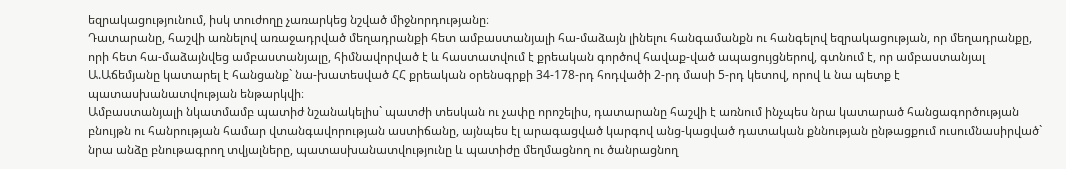եզրակացությունում, իսկ տուժողը չառարկեց նշված միջնորդությանը։
Դատարանը, հաշվի առնելով առաջադրված մեղադրանքի հետ ամբաստանյալի հա-մաձայն լինելու հանգամանքն ու հանգելով եզրակացության, որ մեղադրանքը, որի հետ հա-մաձայնվեց ամբաստանյալը, հիմնավորված է և հաստատվում է քրեական գործով հավաք-ված ապացույցներով, գտնում է, որ ամբաստանյալ Ա.Աճեմյանը կատարել է հանցանք` նա-խատեսված ՀՀ քրեական օրենսգրքի 34-178-րդ հոդվածի 2-րդ մասի 5-րդ կետով, որով և նա պետք է պատասխանատվության ենթարկվի։
Ամբաստանյալի նկատմամբ պատիժ նշանակելիս` պատժի տեսկան ու չափը որոշելիս, դատարանը հաշվի է առնում ինչպես նրա կատարած հանցագործության բնույթն ու հանրության համար վտանգավորության աստիճանը, այնպես էլ արագացված կարգով անց-կացված դատական քննության ընթացքում ուսումնասիրված` նրա անձը բնութագրող տվյալները, պատասխանատվությունը և պատիժը մեղմացնող ու ծանրացնող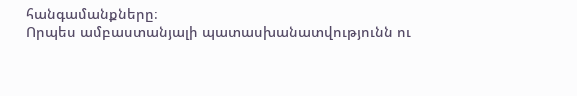հանգամանքները։
Որպես ամբաստանյալի պատասխանատվությունն ու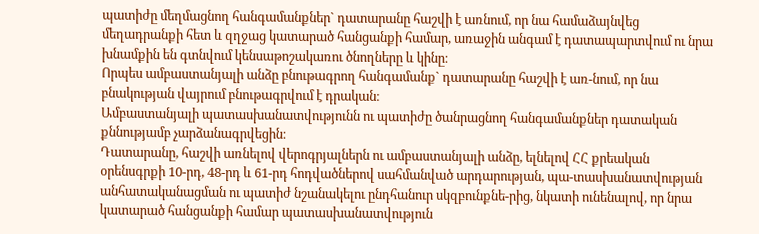պատիժը մեղմացնող հանգամանքներ` դատարանը հաշվի է առնում, որ նա համաձայնվեց մեղադրանքի հետ և զղջաց կատարած հանցանքի համար, առաջին անգամ է դատապարտվում ու նրա խնամքին են գտնվում կենսաթոշակառու ծնողները և կինը։
Որպես ամբաստանյալի անձը բնութագրող հանգամանք` դատարանը հաշվի է առ-նում, որ նա բնակության վայրում բնութագրվում է դրական։
Ամբաստանյալի պատասխանատվությունն ու պատիժը ծանրացնող հանգամանքներ դատական քննությամբ չարձանագրվեցին։
Դատարանը, հաշվի առնելով վերոգրյալներն ու ամբաստանյալի անձը, ելնելով ՀՀ քրեական օրենսգրքի 10-րդ, 48-րդ և 61-րդ հոդվածներով սահմանված արդարության, պա-տասխանատվության անհատականացման ու պատիժ նշանակելու ընդհանուր սկզբունքնե-րից, նկատի ունենալով, որ նրա կատարած հանցանքի համար պատասխանատվություն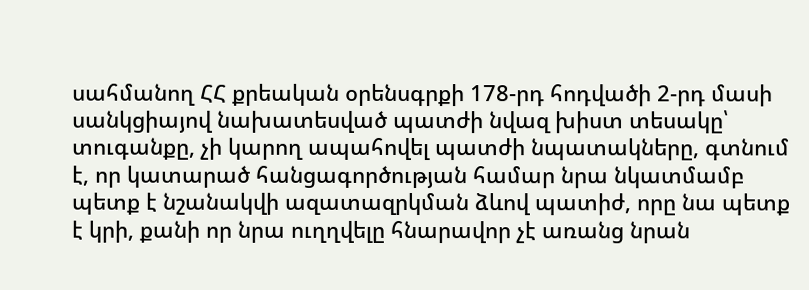սահմանող ՀՀ քրեական օրենսգրքի 178-րդ հոդվածի 2-րդ մասի սանկցիայով նախատեսված պատժի նվազ խիստ տեսակը՝ տուգանքը, չի կարող ապահովել պատժի նպատակները, գտնում է, որ կատարած հանցագործության համար նրա նկատմամբ պետք է նշանակվի ազատազրկման ձևով պատիժ, որը նա պետք է կրի, քանի որ նրա ուղղվելը հնարավոր չէ առանց նրան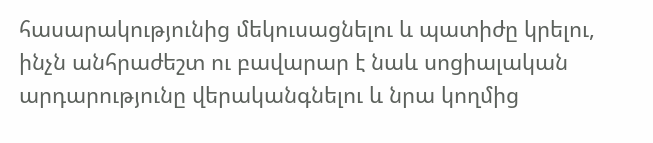հասարակությունից մեկուսացնելու և պատիժը կրելու, ինչն անհրաժեշտ ու բավարար է նաև սոցիալական արդարությունը վերականգնելու և նրա կողմից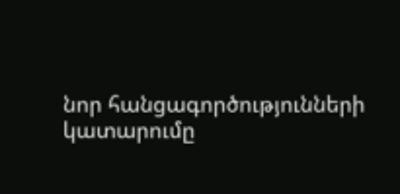նոր հանցագործությունների կատարումը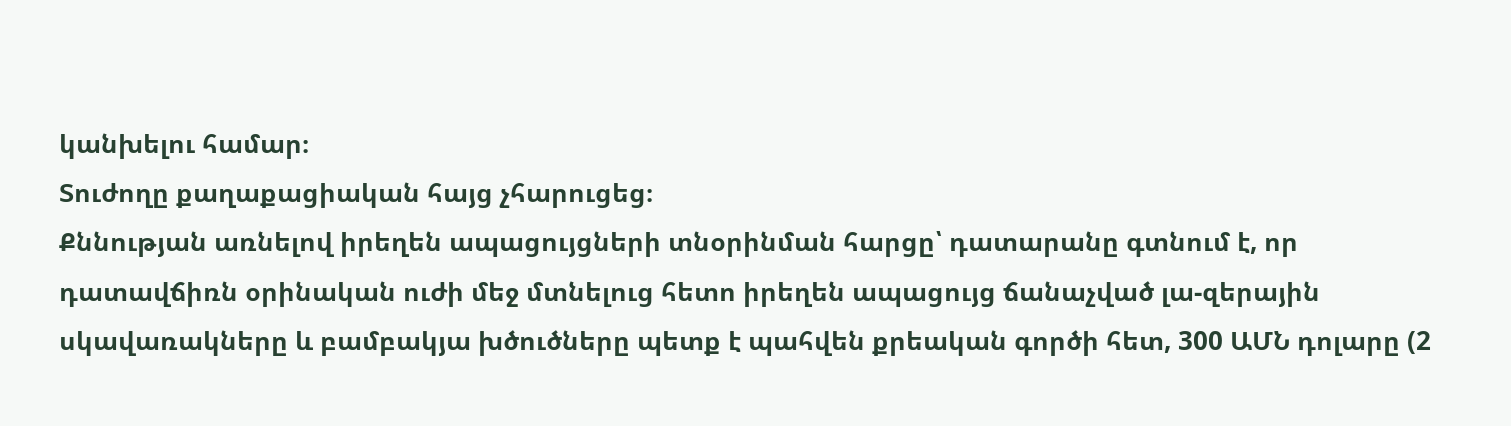կանխելու համար։
Տուժողը քաղաքացիական հայց չհարուցեց։
Քննության առնելով իրեղեն ապացույցների տնօրինման հարցը՝ դատարանը գտնում է, որ դատավճիռն օրինական ուժի մեջ մտնելուց հետո իրեղեն ապացույց ճանաչված լա-զերային սկավառակները և բամբակյա խծուծները պետք է պահվեն քրեական գործի հետ, 300 ԱՄՆ դոլարը (2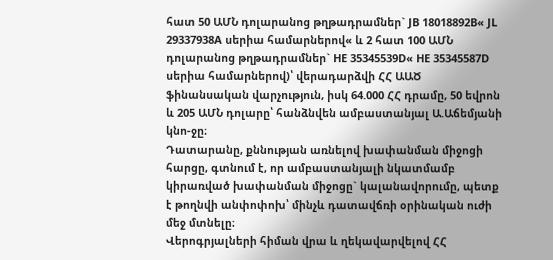հատ 50 ԱՄՆ դոլարանոց թղթադրամներ` JB 18018892B« JL 29337938A սերիա համարներով« և 2 հատ 100 ԱՄՆ դոլարանոց թղթադրամներ` HE 35345539D« HE 35345587D սերիա համարներով)՝ վերադարձվի ՀՀ ԱԱԾ ֆինանսական վարչություն, իսկ 64.000 ՀՀ դրամը, 50 եվրոն և 205 ԱՄՆ դոլարը՝ հանձնվեն ամբաստանյալ Ա.Աճեմյանի կնո-ջը։
Դատարանը, քննության առնելով խափանման միջոցի հարցը, գտնում է, որ ամբաստանյալի նկատմամբ կիրառված խափանման միջոցը` կալանավորումը, պետք է թողնվի անփոփոխ՝ մինչև դատավճռի օրինական ուժի մեջ մտնելը։
Վերոգրյալների հիման վրա և ղեկավարվելով ՀՀ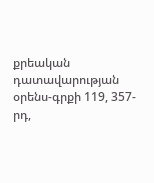քրեական դատավարության օրենս-գրքի 119, 357-րդ,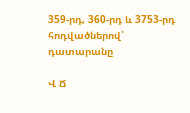359-րդ, 360-րդ և 3753-րդ հոդվածներով՝ դատարանը

Վ Ճ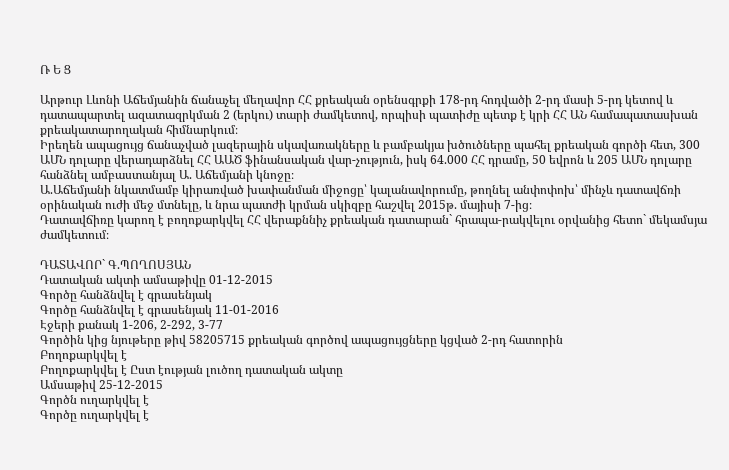Ռ Ե Ց

Արթուր Լևոնի Աճեմյանին ճանաչել մեղավոր ՀՀ քրեական օրենսգրքի 178-րդ հոդվածի 2-րդ մասի 5-րդ կետով և դատապարտել ազատազրկման 2 (երկու) տարի ժամկետով, որպիսի պատիժը պետք է կրի ՀՀ ԱՆ համապատասխան քրեակատարողական հիմնարկում։
Իրեղեն ապացույց ճանաչված լազերային սկավառակները և բամբակյա խծուծները պահել քրեական գործի հետ, 300 ԱՄՆ դոլարը վերադարձնել ՀՀ ԱԱԾ ֆինանսական վար-չություն, իսկ 64.000 ՀՀ դրամը, 50 եվրոն և 205 ԱՄՆ դոլարը հանձնել ամբաստանյալ Ա. Աճեմյանի կնոջը։
Ա.Աճեմյանի նկատմամբ կիրառված խափանման միջոցը՝ կալանավորումը, թողնել անփոփոխ՝ մինչև դատավճռի օրինական ուժի մեջ մտնելը, և նրա պատժի կրման սկիզբը հաշվել 2015թ. մայիսի 7-ից։
Դատավճիռը կարող է բողոքարկվել ՀՀ վերաքննիչ քրեական դատարան` հրապա-րակվելու օրվանից հետո` մեկամսյա ժամկետում։

ԴԱՏԱՎՈՐ` Գ.ՊՈՂՈՍՅԱՆ
Դատական ակտի ամսաթիվը 01-12-2015
Գործը հանձնվել է գրասենյակ
Գործը հանձնվել է գրասենյակ 11-01-2016
Էջերի քանակ 1-206, 2-292, 3-77
Գործին կից նյութերը թիվ 58205715 քրեական գործով ապացույցները կցված 2-րդ հատորին
Բողոքարկվել է
Բողոքարկվել է Ըստ էության լուծող դատական ակտը
Ամսաթիվ 25-12-2015
Գործն ուղարկվել է
Գործը ուղարկվել է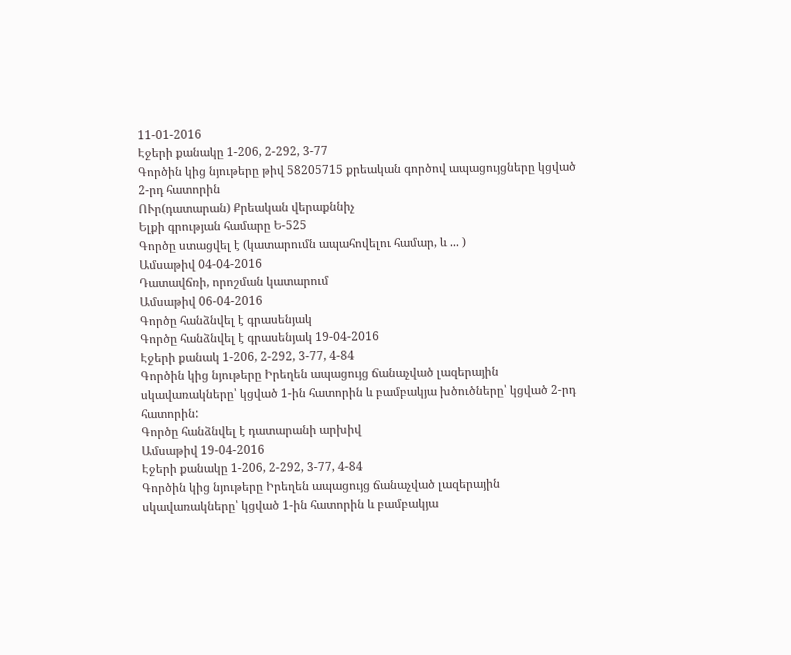11-01-2016
Էջերի քանակը 1-206, 2-292, 3-77
Գործին կից նյութերը թիվ 58205715 քրեական գործով ապացույցները կցված 2-րդ հատորին
ՈՒր(դատարան) Քրեական վերաքննիչ
Ելքի գրության համարը Ե-525
Գործը ստացվել է (կատարումն ապահովելու համար, և ... )
Ամսաթիվ 04-04-2016
Դատավճռի, որոշման կատարում
Ամսաթիվ 06-04-2016
Գործը հանձնվել է գրասենյակ
Գործը հանձնվել է գրասենյակ 19-04-2016
Էջերի քանակ 1-206, 2-292, 3-77, 4-84
Գործին կից նյութերը Իրեղեն ապացույց ճանաչված լազերային սկավառակները՝ կցված 1-ին հատորին և բամբակյա խծուծները՝ կցված 2-րդ հատորին:
Գործը հանձնվել է դատարանի արխիվ
Ամսաթիվ 19-04-2016
Էջերի քանակը 1-206, 2-292, 3-77, 4-84
Գործին կից նյութերը Իրեղեն ապացույց ճանաչված լազերային սկավառակները՝ կցված 1-ին հատորին և բամբակյա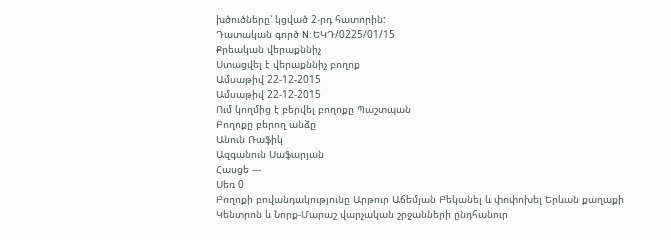խծուծները՝ կցված 2-րդ հատորին:
Դատական գործ N: ԵԿԴ/0225/01/15
Քրեական վերաքննիչ
Ստացվել է վերաքննիչ բողոք
Ամսաթիվ 22-12-2015
Ամսաթիվ 22-12-2015
Ում կողմից է բերվել բողոքը Պաշտպան
Բողոքը բերող անձը
Անուն Ռաֆիկ
Ազգանուն Սաֆարյան
Հասցե ---
Սեռ 0
Բողոքի բովանդակությունը Արթուր Աճեմյան Բեկանել և փոփոխել Երևան քաղաքի Կենտրոն և Նորք-Մարաշ վարչական շրջանների ընդհանուր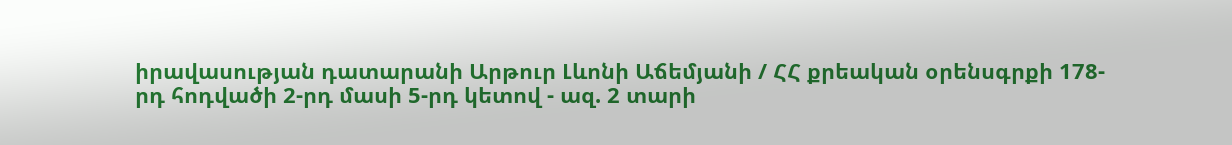իրավասության դատարանի Արթուր Լևոնի Աճեմյանի / ՀՀ քրեական օրենսգրքի 178-րդ հոդվածի 2-րդ մասի 5-րդ կետով - ազ. 2 տարի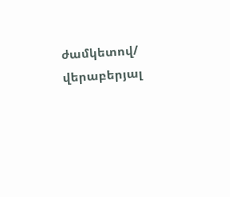ժամկետով/ վերաբերյալ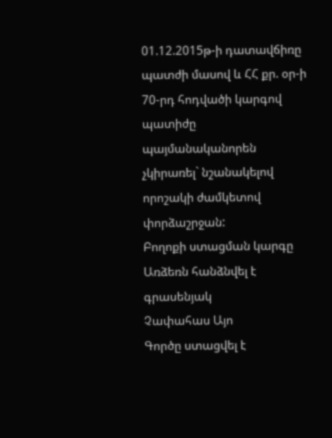01.12.2015թ-ի դատավճիռը պատժի մասով և ՀՀ քր. օր-ի 70-րդ հոդվածի կարգով պատիժը պայմանականորեն չկիրառել` նշանակելով որոշակի ժամկետով փորձաշրջան:
Բողոքի ստացման կարգը Առձեռն հանձնվել է գրասենյակ
Չափահաս Այո
Գործը ստացվել է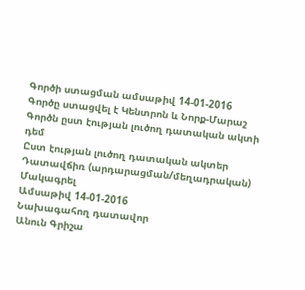Գործի ստացման ամսաթիվ 14-01-2016
Գործը ստացվել է Կենտրոն և Նորք-Մարաշ
Գործն ըստ էության լուծող դատական ակտի դեմ
Ըստ էության լուծող դատական ակտեր Դատավճիռ (արդարացման/մեղադրական)
Մակագրել
Ամսաթիվ 14-01-2016
Նախագահող դատավոր
Անուն Գրիշա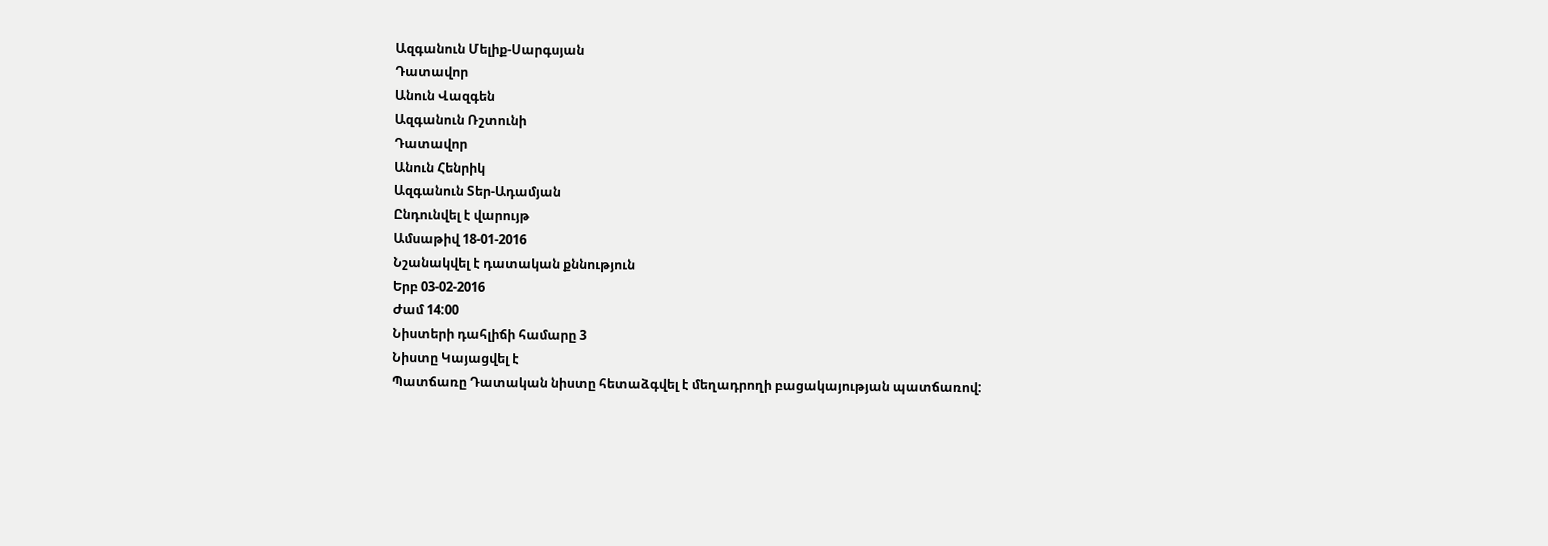Ազգանուն Մելիք-Սարգսյան
Դատավոր
Անուն Վազգեն
Ազգանուն Ռշտունի
Դատավոր
Անուն Հենրիկ
Ազգանուն Տեր-Ադամյան
Ընդունվել է վարույթ
Ամսաթիվ 18-01-2016
Նշանակվել է դատական քննություն
Երբ 03-02-2016
Ժամ 14:00
Նիստերի դահլիճի համարը 3
Նիստը Կայացվել է
Պատճառը Դատական նիստը հետաձգվել է մեղադրողի բացակայության պատճառով: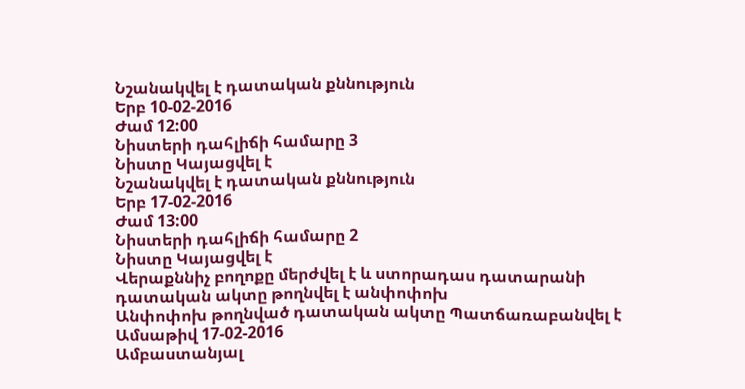Նշանակվել է դատական քննություն
Երբ 10-02-2016
Ժամ 12:00
Նիստերի դահլիճի համարը 3
Նիստը Կայացվել է
Նշանակվել է դատական քննություն
Երբ 17-02-2016
Ժամ 13:00
Նիստերի դահլիճի համարը 2
Նիստը Կայացվել է
Վերաքննիչ բողոքը մերժվել է և ստորադաս դատարանի դատական ակտը թողնվել է անփոփոխ
Անփոփոխ թողնված դատական ակտը Պատճառաբանվել է
Ամսաթիվ 17-02-2016
Ամբաստանյալ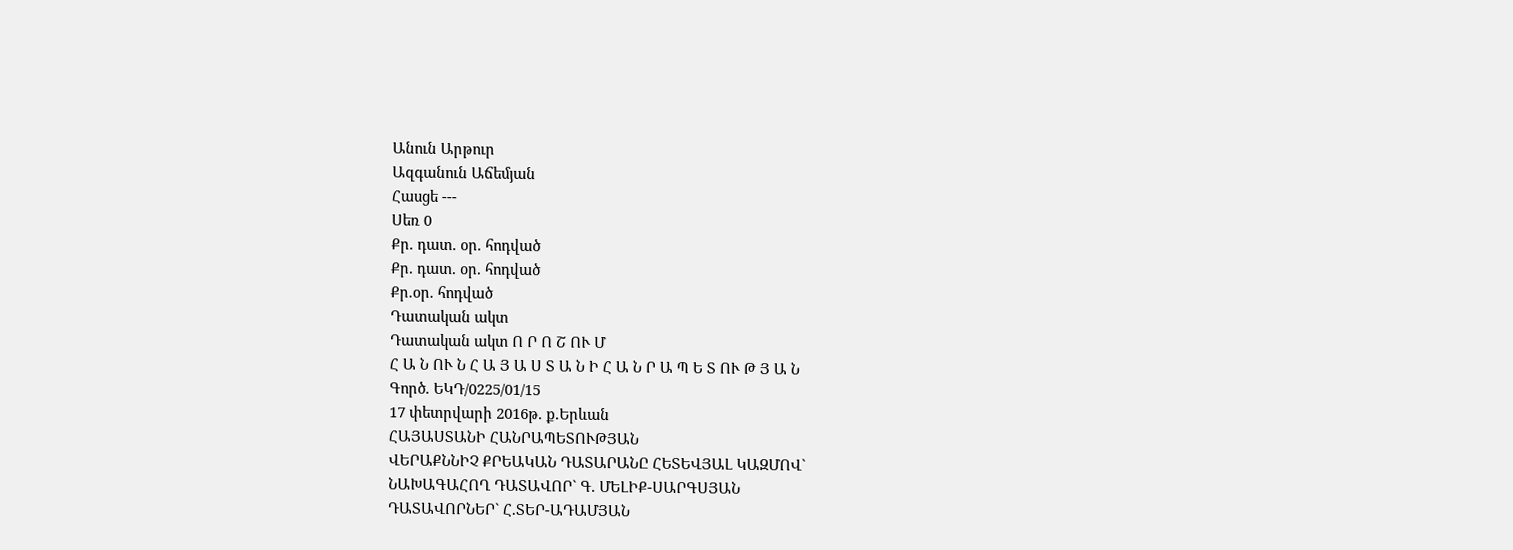Անուն Արթուր
Ազգանուն Աճեմյան
Հասցե ---
Սեռ 0
Քր. դատ. օր. հոդված
Քր. դատ. օր. հոդված
Քր.օր. հոդված
Դատական ակտ
Դատական ակտ Ո Ր Ո Շ ՈՒ Մ
Հ Ա Ն ՈՒ Ն Հ Ա Յ Ա Ս Տ Ա Ն Ի Հ Ա Ն Ր Ա Պ Ե Տ ՈՒ Թ Յ Ա Ն
Գործ. ԵԿԴ/0225/01/15
17 փետրվարի 2016թ. ք.Երևան
ՀԱՅԱՍՏԱՆԻ ՀԱՆՐԱՊԵՏՈՒԹՅԱՆ
ՎԵՐԱՔՆՆԻՉ ՔՐԵԱԿԱՆ ԴԱՏԱՐԱՆԸ ՀԵՏԵՎՅԱԼ ԿԱԶՄՈՎ`
ՆԱԽԱԳԱՀՈՂ ԴԱՏԱՎՈՐ` Գ. ՄԵԼԻՔ-ՍԱՐԳՍՅԱՆ
ԴԱՏԱՎՈՐՆԵՐ` Հ.ՏԵՐ-ԱԴԱՄՅԱՆ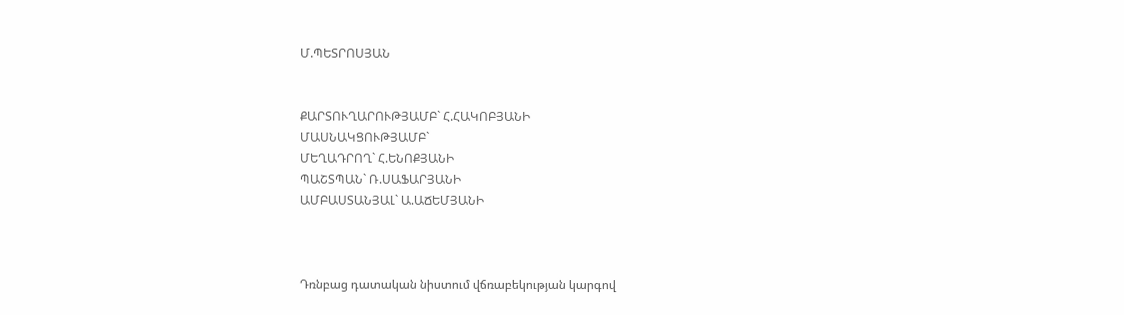Մ.ՊԵՏՐՈՍՅԱՆ


ՔԱՐՏՈՒՂԱՐՈՒԹՅԱՄԲ` Հ.ՀԱԿՈԲՅԱՆԻ
ՄԱՍՆԱԿՑՈՒԹՅԱՄԲ`
ՄԵՂԱԴՐՈՂ` Հ.ԵՆՈՔՅԱՆԻ
ՊԱՇՏՊԱՆ` Ռ.ՍԱՖԱՐՅԱՆԻ
ԱՄԲԱՍՏԱՆՅԱԼ` Ա.ԱՃԵՄՅԱՆԻ



Դռնբաց դատական նիստում վճռաբեկության կարգով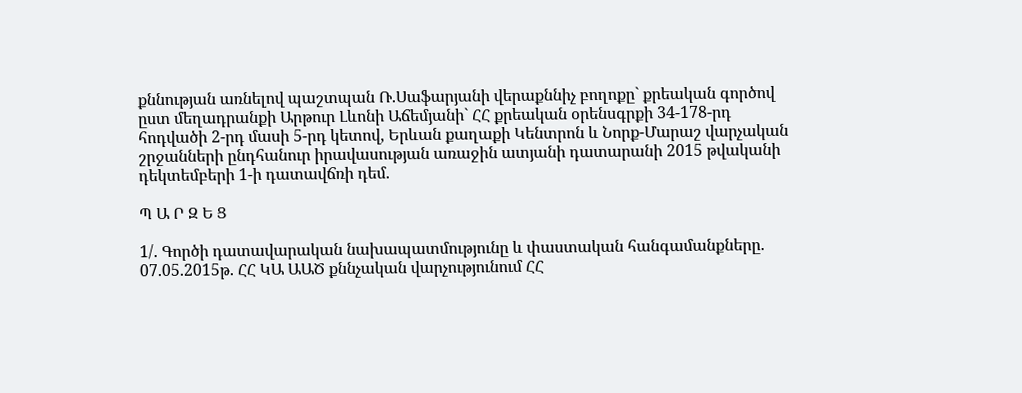քննության առնելով պաշտպան Ռ.Սաֆարյանի վերաքննիչ բողոքը` քրեական գործով ըստ մեղադրանքի Արթուր Լևոնի Աճեմյանի` ՀՀ քրեական օրենսգրքի 34-178-րդ հոդվածի 2-րդ մասի 5-րդ կետով, Երևան քաղաքի Կենտրոն և Նորք-Մարաշ վարչական շրջանների ընդհանուր իրավասության առաջին ատյանի դատարանի 2015 թվականի դեկտեմբերի 1-ի դատավճռի դեմ.

Պ Ա Ր Զ Ե Ց

1/. Գործի դատավարական նախապատմությունը և փաստական հանգամանքները.
07.05.2015թ. ՀՀ ԿԱ ԱԱԾ քննչական վարչությունում ՀՀ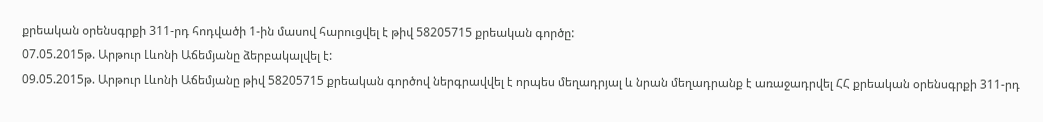քրեական օրենսգրքի 311-րդ հոդվածի 1-ին մասով հարուցվել է թիվ 58205715 քրեական գործը:
07.05.2015թ. Արթուր Լևոնի Աճեմյանը ձերբակալվել է:
09.05.2015թ. Արթուր Լևոնի Աճեմյանը թիվ 58205715 քրեական գործով ներգրավվել է որպես մեղադրյալ և նրան մեղադրանք է առաջադրվել ՀՀ քրեական օրենսգրքի 311-րդ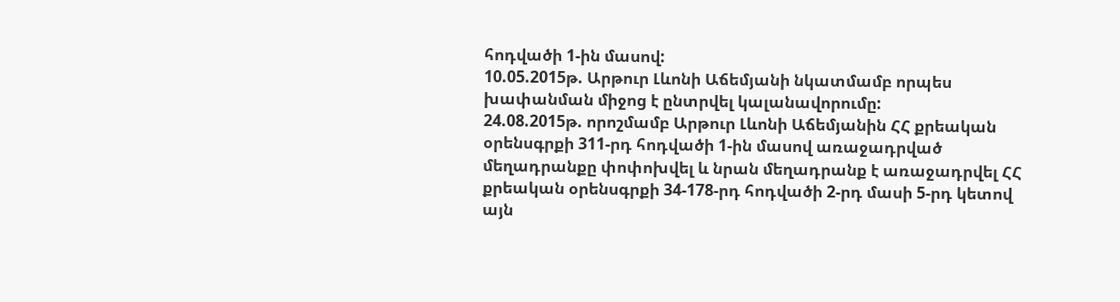հոդվածի 1-ին մասով:
10.05.2015թ. Արթուր Լևոնի Աճեմյանի նկատմամբ որպես խափանման միջոց է ընտրվել կալանավորումը:
24.08.2015թ. որոշմամբ Արթուր Լևոնի Աճեմյանին ՀՀ քրեական օրենսգրքի 311-րդ հոդվածի 1-ին մասով առաջադրված մեղադրանքը փոփոխվել և նրան մեղադրանք է առաջադրվել ՀՀ քրեական օրենսգրքի 34-178-րդ հոդվածի 2-րդ մասի 5-րդ կետով այն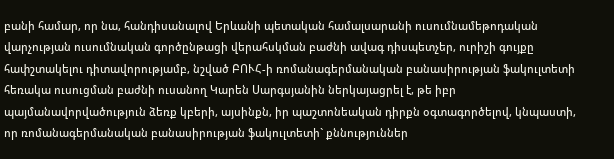բանի համար, որ նա, հանդիսանալով Երևանի պետական համալսարանի ուսումնամեթոդական վարչության ուսումնական գործընթացի վերահսկման բաժնի ավագ դիսպետչեր, ուրիշի գույքը հափշտակելու դիտավորությամբ, նշված ԲՈՒՀ-ի ռոմանագերմանական բանասիրության ֆակուլտետի հեռակա ուսուցման բաժնի ուսանող Կարեն Սարգսյանին ներկայացրել է, թե իբր պայմանավորվածություն ձեռք կբերի, այսինքն, իր պաշտոնեական դիրքն օգտագործելով, կնպաստի, որ ռոմանագերմանական բանասիրության ֆակուլտետի` քննություններ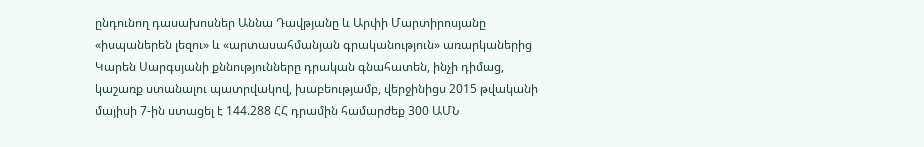ընդունող դասախոսներ Աննա Դավթյանը և Արփի Մարտիրոսյանը «իսպաներեն լեզու» և «արտասահմանյան գրականություն» առարկաներից Կարեն Սարգսյանի քննությունները դրական գնահատեն, ինչի դիմաց, կաշառք ստանալու պատրվակով, խաբեությամբ, վերջինիցս 2015 թվականի մայիսի 7-ին ստացել է 144.288 ՀՀ դրամին համարժեք 300 ԱՄՆ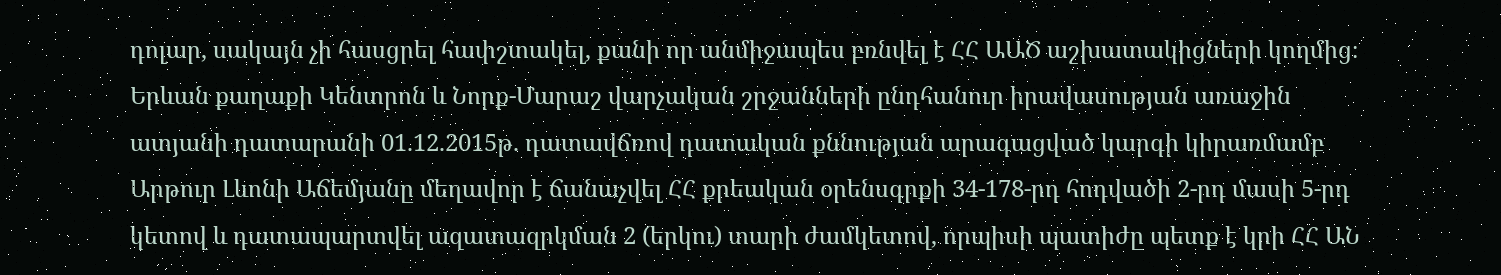դոլար, սակայն չի հասցրել հափշտակել, քանի որ անմիջապես բռնվել է ՀՀ ԱԱԾ աշխատակիցների կողմից։
Երևան քաղաքի Կենտրոն և Նորք-Մարաշ վարչական շրջանների ընդհանուր իրավասության առաջին ատյանի դատարանի 01.12.2015թ. դատավճռով դատական քննության արագացված կարգի կիրառմամբ Արթուր Լևոնի Աճեմյանը մեղավոր է ճանաչվել ՀՀ քրեական օրենսգրքի 34-178-րդ հոդվածի 2-րդ մասի 5-րդ կետով և դատապարտվել ազատազրկման 2 (երկու) տարի ժամկետով, որպիսի պատիժը պետք է կրի ՀՀ ԱՆ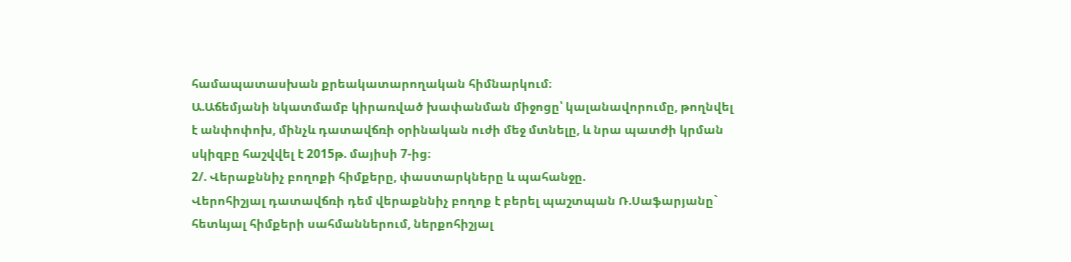համապատասխան քրեակատարողական հիմնարկում։
Ա.Աճեմյանի նկատմամբ կիրառված խափանման միջոցը՝ կալանավորումը, թողնվել է անփոփոխ, մինչև դատավճռի օրինական ուժի մեջ մտնելը, և նրա պատժի կրման սկիզբը հաշվվել է 2015թ. մայիսի 7-ից։
2/. Վերաքննիչ բողոքի հիմքերը, փաստարկները և պահանջը.
Վերոհիշյալ դատավճռի դեմ վերաքննիչ բողոք է բերել պաշտպան Ռ.Սաֆարյանը` հետևյալ հիմքերի սահմաններում, ներքոհիշյալ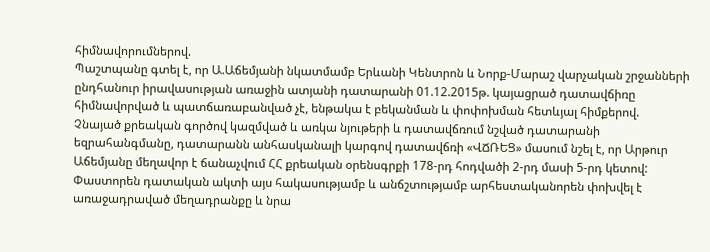հիմնավորումներով.
Պաշտպանը գտել է, որ Ա.Աճեմյանի նկատմամբ Երևանի Կենտրոն և Նորք-Մարաշ վարչական շրջանների ընդհանուր իրավասության առաջին ատյանի դատարանի 01.12.2015թ. կայացրած դատավճիռը հիմնավորված և պատճառաբանված չէ, ենթակա է բեկանման և փոփոխման հետևյալ հիմքերով.
Չնայած քրեական գործով կազմված և առկա նյութերի և դատավճռում նշված դատարանի եզրահանգմանը, դատարանն անհասկանալի կարգով դատավճռի «ՎՃՌԵՑ» մասում նշել է, որ Արթուր Աճեմյանը մեղավոր է ճանաչվում ՀՀ քրեական օրենսգրքի 178-րդ հոդվածի 2-րդ մասի 5-րդ կետով:
Փաստորեն դատական ակտի այս հակասությամբ և անճշտությամբ արհեստականորեն փոխվել է առաջադրաված մեղադրանքը և նրա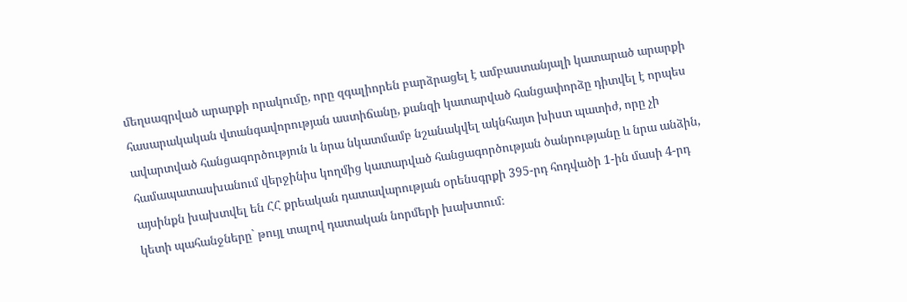մեղսագրված արարքի որակումը, որը զգալիորեն բարձրացել է ամբաստանյալի կատարած արարքի հասարակական վտանգավորության աստիճանը, քանզի կատարված հանցափորձը դիտվել է որպես ավարտված հանցագործություն և նրա նկատմամբ նշանակվել ակնհայտ խիստ պատիժ, որը չի համապատասխանում վերջինիս կողմից կատարված հանցագործության ծանրությանը և նրա անձին, այսինքն խախտվել են ՀՀ քրեական դատավարության օրենսգրքի 395-րդ հոդվածի 1-ին մասի 4-րդ կետի պահանջները` թույլ տալով դատական նորմերի խախտում։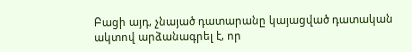Բացի այդ, չնայած դատարանը կայացված դատական ակտով արձանագրել է, որ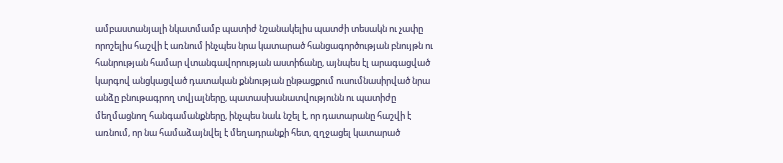ամբաստանյալի նկատմամբ պատիժ նշանակելիս պատժի տեսակն ու չափը որոշելիս հաշվի է առնում ինչպես նրա կատարած հանցագործության բնույթն ու հանրության համար վտանգավորության աստիճանը, այնպես էլ արագացված կարգով անցկացված դատական քննության ընթացքում ուսումնասիրված նրա անձը բնութագրող տվյալները, պատասխանատվությունն ու պատիժը մեղմացնող հանգամանքները, ինչպես նաև նշել է, որ դատարանը հաշվի է առնում, որ նա համաձայնվել է մեղադրանքի հետ, զղջացել կատարած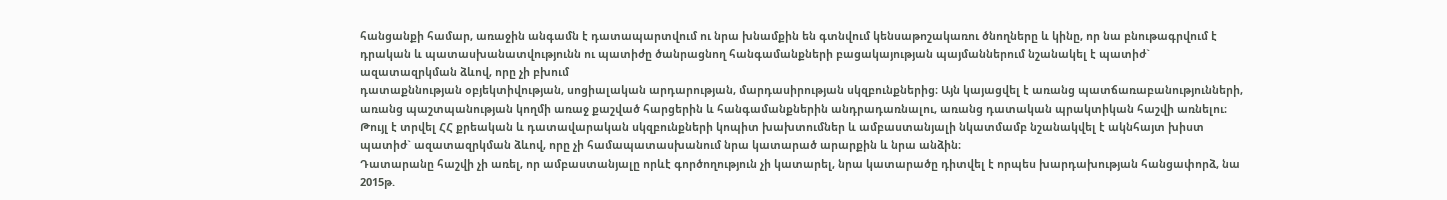հանցանքի համար, առաջին անգամն է դատապարտվում ու նրա խնամքին են գտնվում կենսաթոշակառու ծնողները և կինը, որ նա բնութագրվում է դրական և պատասխանատվությունն ու պատիժը ծանրացնող հանգամանքների բացակայության պայմաններում նշանակել է պատիժ` ազատազրկման ձևով, որը չի բխում
դատաքննության օբյեկտիվության, սոցիալական արդարության, մարդասիրության սկզբունքներից։ Այն կայացվել է առանց պատճառաբանությունների, առանց պաշտպանության կողմի առաջ քաշված հարցերին և հանգամանքներին անդրադառնալու, առանց դատական պրակտիկան հաշվի առնելու։ Թույլ է տրվել ՀՀ քրեական և դատավարական սկզբունքների կոպիտ խախտումներ և ամբաստանյալի նկատմամբ նշանակվել է ակնհայտ խիստ պատիժ` ազատազրկման ձևով, որը չի համապատասխանում նրա կատարած արարքին և նրա անձին։
Դատարանը հաշվի չի առել, որ ամբաստանյալը որևէ գործողություն չի կատարել, նրա կատարածը դիտվել է որպես խարդախության հանցափորձ, նա 2015թ.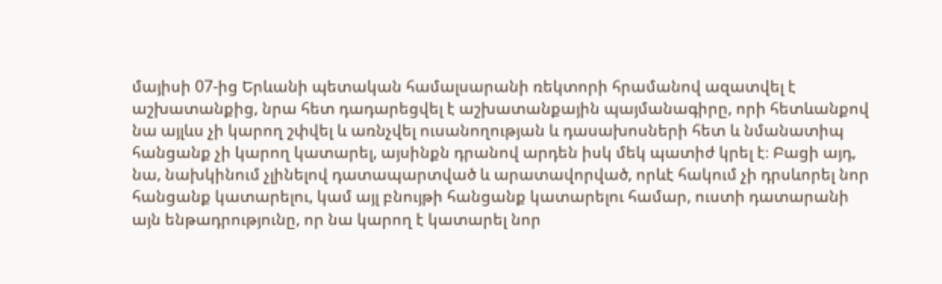մայիսի 07-ից Երևանի պետական համալսարանի ռեկտորի հրամանով ազատվել է աշխատանքից, նրա հետ դադարեցվել է աշխատանքային պայմանագիրը, որի հետևանքով նա այլևս չի կարող շփվել և առնչվել ուսանողության և դասախոսների հետ և նմանատիպ հանցանք չի կարող կատարել, այսինքն դրանով արդեն իսկ մեկ պատիժ կրել է։ Բացի այդ, նա, նախկինում չլինելով դատապարտված և արատավորված, որևէ հակում չի դրսևորել նոր հանցանք կատարելու, կամ այլ բնույթի հանցանք կատարելու համար, ուստի դատարանի այն ենթադրությունը, որ նա կարող է կատարել նոր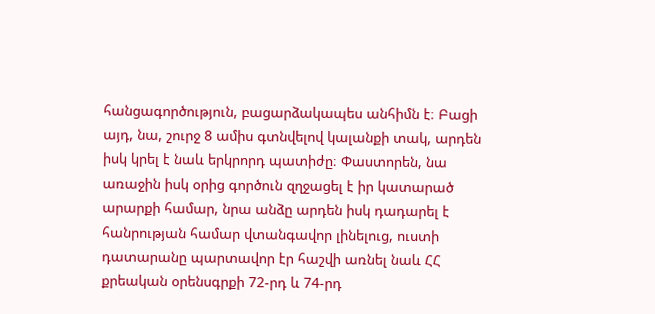հանցագործություն, բացարձակապես անհիմն է։ Բացի այդ, նա, շուրջ 8 ամիս գտնվելով կալանքի տակ, արդեն իսկ կրել է նաև երկրորդ պատիժը։ Փաստորեն, նա առաջին իսկ օրից գործուն զղջացել է իր կատարած արարքի համար, նրա անձը արդեն իսկ դադարել է հանրության համար վտանգավոր լինելուց, ուստի դատարանը պարտավոր էր հաշվի առնել նաև ՀՀ քրեական օրենսգրքի 72-րդ և 74-րդ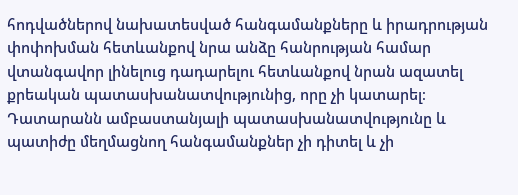հոդվածներով նախատեսված հանգամանքները և իրադրության փոփոխման հետևանքով նրա անձը հանրության համար վտանգավոր լինելուց դադարելու հետևանքով նրան ազատել քրեական պատասխանատվությունից, որը չի կատարել։
Դատարանն ամբաստանյալի պատասխանատվությունը և պատիժը մեղմացնող հանգամանքներ չի դիտել և չի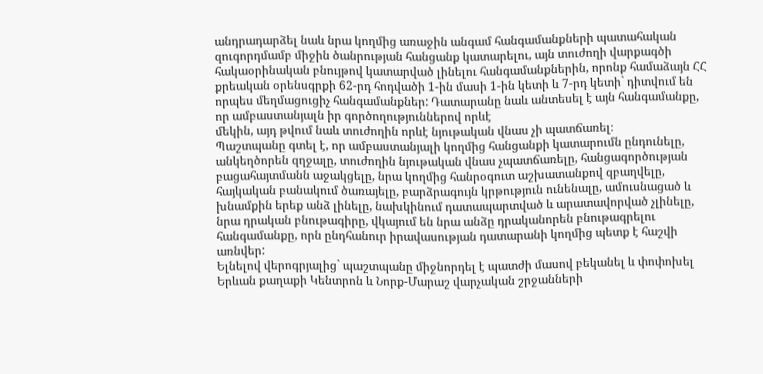անդրադարձել նաև նրա կողմից առաջին անգամ հանգամանքների պատահական զուգորդմամբ միջին ծանրության հանցանք կատարելու, այն տուժողի վարքագծի հակաօրինական բնույթով կատարված լինելու հանգամանքներին, որոնք համաձայն ՀՀ քրեական օրենսգրքի 62-րդ հոդվածի 1-ին մասի 1-ին կետի և 7-րդ կետի` դիտվում են որպես մեղմացուցիչ հանգամանքներ: Դատարանը նաև անտեսել է այն հանգամանքը, որ ամբաստանյալն իր գործողություններով որևէ
մեկին, այդ թվում նաև տուժողին որևէ նյութական վնաս չի պատճառել։
Պաշտպանը գտել է, որ ամբաստանյալի կողմից հանցանքի կատարումն ընդունելը, անկեղծորեն զղջալը, տուժողին նյութական վնաս չպատճառելը, հանցագործության բացահայտմանն աջակցելը, նրա կողմից հանրօգուտ աշխատանքով զբաղվելը, հայկական բանակում ծառայելը, բարձրագույն կրթություն ունենալը, ամուսնացած և խնամքին երեք անձ լինելը, նախկինում դատապարտված և արատավորված չլինելը, նրա դրական բնութագիրը, վկայում են նրա անձը դրականորեն բնութագրելու հանգամանքը, որն ընդհանուր իրավասության դատարանի կողմից պետք է հաշվի առնվեր:
Ելնելով վերոգրյալից` պաշտպանը միջնորդել է պատժի մասով բեկանել և փոփոխել Երևան քաղաքի Կենտրոն և Նորք-Մարաշ վարչական շրջանների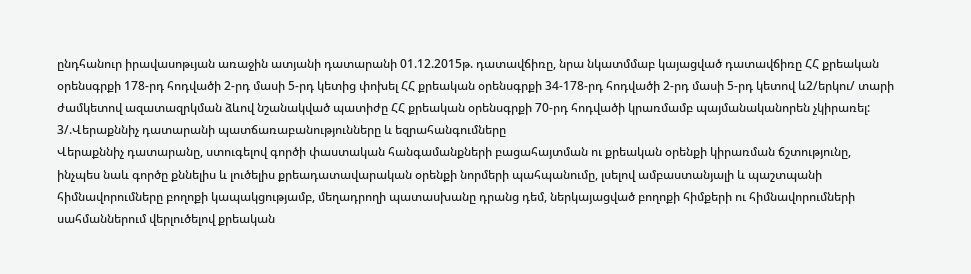ընդհանուր իրավասոթւյան առաջին ատյանի դատարանի 01.12.2015թ. դատավճիռը, նրա նկատմմաբ կայացված դատավճիռը ՀՀ քրեական օրենսգրքի 178-րդ հոդվածի 2-րդ մասի 5-րդ կետից փոխել ՀՀ քրեական օրենսգրքի 34-178-րդ հոդվածի 2-րդ մասի 5-րդ կետով և2/երկու/ տարի ժամկետով ազատազրկման ձևով նշանակված պատիժը ՀՀ քրեական օրենսգրքի 70-րդ հոդվածի կրառմամբ պայմանականորեն չկիրառել:
3/.Վերաքննիչ դատարանի պատճառաբանությունները և եզրահանգումները
Վերաքննիչ դատարանը, ստուգելով գործի փաստական հանգամանքների բացահայտման ու քրեական օրենքի կիրառման ճշտությունը, ինչպես նաև գործը քննելիս և լուծելիս քրեադատավարական օրենքի նորմերի պահպանումը, լսելով ամբաստանյալի և պաշտպանի հիմնավորումները բողոքի կապակցությամբ, մեղադրողի պատասխանը դրանց դեմ, ներկայացված բողոքի հիմքերի ու հիմնավորումների սահմաններում վերլուծելով քրեական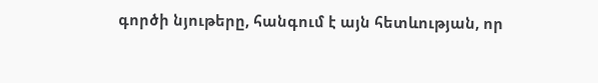գործի նյութերը, հանգում է այն հետևության, որ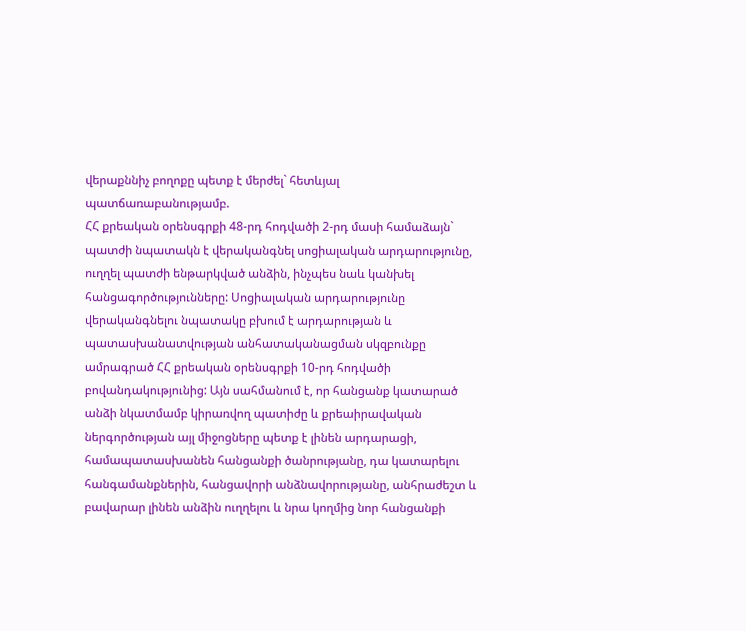վերաքննիչ բողոքը պետք է մերժել` հետևյալ պատճառաբանությամբ.
ՀՀ քրեական օրենսգրքի 48-րդ հոդվածի 2-րդ մասի համաձայն` պատժի նպատակն է վերականգնել սոցիալական արդարությունը, ուղղել պատժի ենթարկված անձին, ինչպես նաև կանխել հանցագործությունները: Սոցիալական արդարությունը վերականգնելու նպատակը բխում է արդարության և պատասխանատվության անհատականացման սկզբունքը ամրագրած ՀՀ քրեական օրենսգրքի 10-րդ հոդվածի բովանդակությունից: Այն սահմանում է, որ հանցանք կատարած անձի նկատմամբ կիրառվող պատիժը և քրեաիրավական ներգործության այլ միջոցները պետք է լինեն արդարացի, համապատասխանեն հանցանքի ծանրությանը, դա կատարելու հանգամանքներին, հանցավորի անձնավորությանը, անհրաժեշտ և բավարար լինեն անձին ուղղելու և նրա կողմից նոր հանցանքի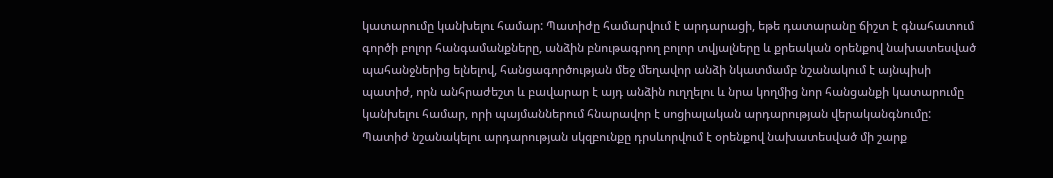կատարումը կանխելու համար: Պատիժը համարվում է արդարացի, եթե դատարանը ճիշտ է գնահատում գործի բոլոր հանգամանքները, անձին բնութագրող բոլոր տվյալները և քրեական օրենքով նախատեսված պահանջներից ելնելով, հանցագործության մեջ մեղավոր անձի նկատմամբ նշանակում է այնպիսի պատիժ, որն անհրաժեշտ և բավարար է այդ անձին ուղղելու և նրա կողմից նոր հանցանքի կատարումը կանխելու համար, որի պայմաններում հնարավոր է սոցիալական արդարության վերականգնումը:
Պատիժ նշանակելու արդարության սկզբունքը դրսևորվում է օրենքով նախատեսված մի շարք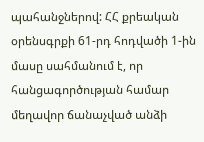պահանջներով: ՀՀ քրեական օրենսգրքի 61-րդ հոդվածի 1-ին մասը սահմանում է, որ հանցագործության համար մեղավոր ճանաչված անձի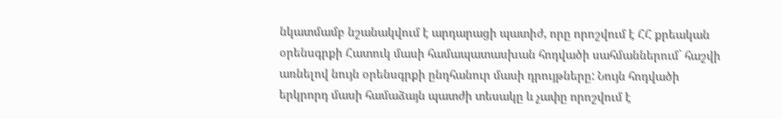նկատմամբ նշանակվում է արդարացի պատիժ, որը որոշվում է ՀՀ քրեական օրենսգրքի Հատուկ մասի համապատասխան հոդվածի սահմաններում` հաշվի առնելով նույն օրենսգրքի ընդհանուր մասի դրույթները: Նույն հոդվածի երկրորդ մասի համաձայն պատժի տեսակը և չափը որոշվում է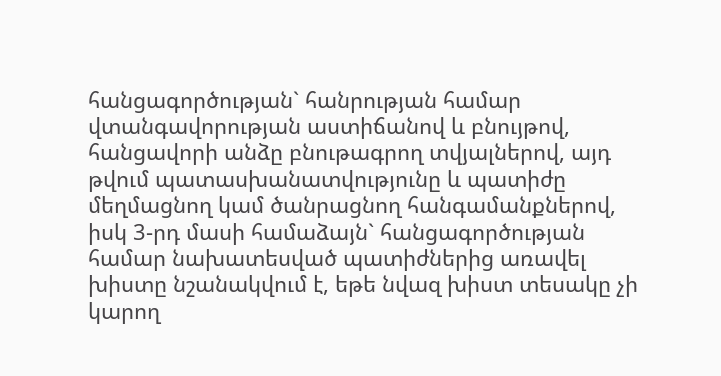հանցագործության` հանրության համար վտանգավորության աստիճանով և բնույթով, հանցավորի անձը բնութագրող տվյալներով, այդ թվում պատասխանատվությունը և պատիժը մեղմացնող կամ ծանրացնող հանգամանքներով, իսկ 3-րդ մասի համաձայն` հանցագործության համար նախատեսված պատիժներից առավել խիստը նշանակվում է, եթե նվազ խիստ տեսակը չի կարող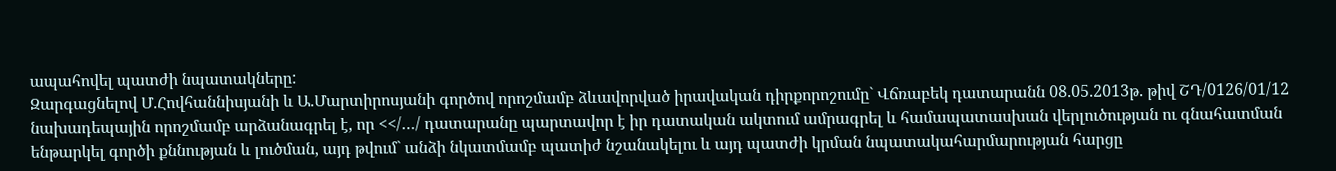ապահովել պատժի նպատակները:
Զարգացնելով Մ.Հովհաննիսյանի և Ա.Մարտիրոսյանի գործով որոշմամբ ձևավորված իրավական դիրքորոշումը` Վճռաբեկ դատարանն 08.05.2013թ. թիվ ՇԴ/0126/01/12 նախադեպային որոշմամբ արձանագրել է, որ <</…/ դատարանը պարտավոր է իր դատական ակտում ամրագրել և համապատասխան վերլուծության ու գնահատման ենթարկել գործի քննության և լուծման, այդ թվում` անձի նկատմամբ պատիժ նշանակելու և այդ պատժի կրման նպատակահարմարության հարցը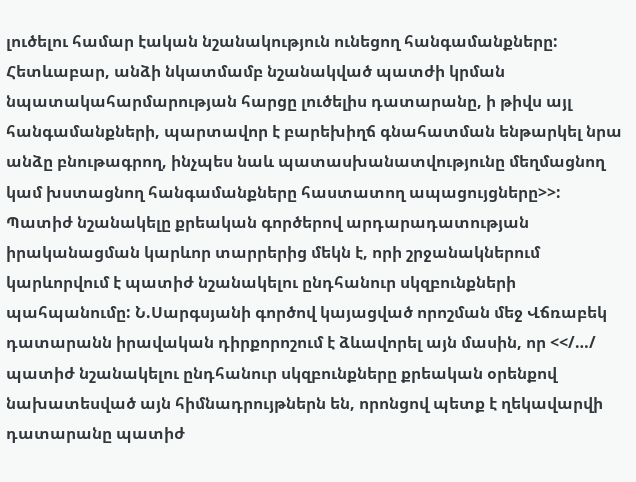լուծելու համար էական նշանակություն ունեցող հանգամանքները: Հետևաբար, անձի նկատմամբ նշանակված պատժի կրման նպատակահարմարության հարցը լուծելիս դատարանը, ի թիվս այլ հանգամանքների, պարտավոր է բարեխիղճ գնահատման ենթարկել նրա անձը բնութագրող, ինչպես նաև պատասխանատվությունը մեղմացնող կամ խստացնող հանգամանքները հաստատող ապացույցները>>:
Պատիժ նշանակելը քրեական գործերով արդարադատության իրականացման կարևոր տարրերից մեկն է, որի շրջանակներում կարևորվում է պատիժ նշանակելու ընդհանուր սկզբունքների պահպանումը: Ն.Սարգսյանի գործով կայացված որոշման մեջ Վճռաբեկ դատարանն իրավական դիրքորոշում է ձևավորել այն մասին, որ <</…/ պատիժ նշանակելու ընդհանուր սկզբունքները քրեական օրենքով նախատեսված այն հիմնադրույթներն են, որոնցով պետք է ղեկավարվի դատարանը պատիժ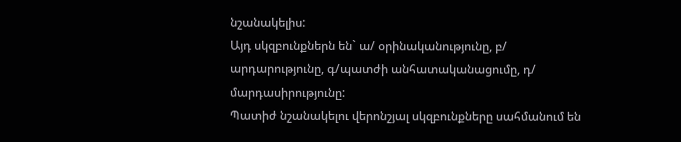նշանակելիս:
Այդ սկզբունքներն են` ա/ օրինականությունը, բ/ արդարությունը, գ/պատժի անհատականացումը, դ/ մարդասիրությունը:
Պատիժ նշանակելու վերոնշյալ սկզբունքները սահմանում են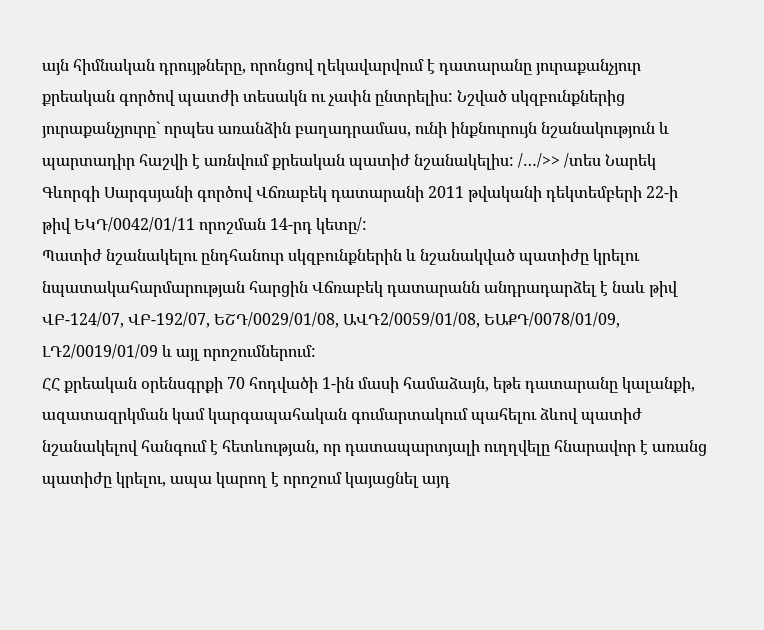այն հիմնական դրույթները, որոնցով ղեկավարվում է դատարանը յուրաքանչյուր քրեական գործով պատժի տեսակն ու չափն ընտրելիս: Նշված սկզբունքներից յուրաքանչյուրը` որպես առանձին բաղադրամաս, ունի ինքնուրույն նշանակություն և պարտադիր հաշվի է առնվում քրեական պատիժ նշանակելիս: /…/>> /տես Նարեկ Գևորգի Սարգսյանի գործով Վճռաբեկ դատարանի 2011 թվականի դեկտեմբերի 22-ի թիվ ԵԿԴ/0042/01/11 որոշման 14-րդ կետը/:
Պատիժ նշանակելու ընդհանուր սկզբունքներին և նշանակված պատիժը կրելու նպատակահարմարության հարցին Վճռաբեկ դատարանն անդրադարձել է նաև թիվ ՎԲ-124/07, ՎԲ-192/07, ԵՇԴ/0029/01/08, ԱՎԴ2/0059/01/08, ԵԱՔԴ/0078/01/09, ԼԴ2/0019/01/09 և այլ որոշումներում:
ՀՀ քրեական օրենսգրքի 70 հոդվածի 1-ին մասի համաձայն, եթե դատարանը կալանքի, ազատազրկման կամ կարգապահական գումարտակում պահելու ձևով պատիժ նշանակելով հանգում է հետևության, որ դատապարտյալի ուղղվելը հնարավոր է առանց պատիժը կրելու, ապա կարող է որոշում կայացնել այդ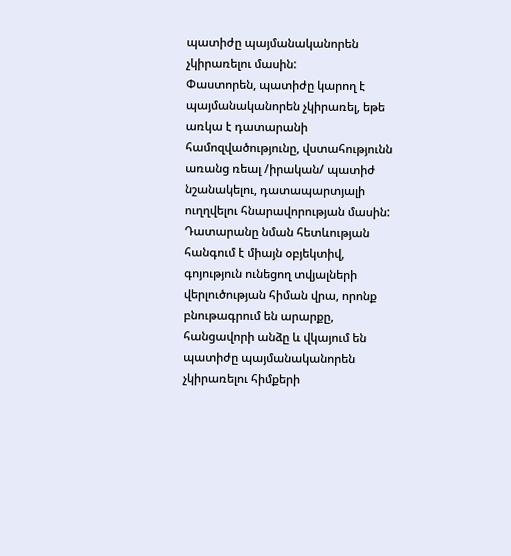պատիժը պայմանականորեն չկիրառելու մասին:
Փաստորեն, պատիժը կարող է պայմանականորեն չկիրառել, եթե առկա է դատարանի համոզվածությունը, վստահությունն առանց ռեալ /իրական/ պատիժ նշանակելու, դատապարտյալի ուղղվելու հնարավորության մասին: Դատարանը նման հետևության հանգում է միայն օբյեկտիվ, գոյություն ունեցող տվյալների վերլուծության հիման վրա, որոնք բնութագրում են արարքը, հանցավորի անձը և վկայում են պատիժը պայմանականորեն չկիրառելու հիմքերի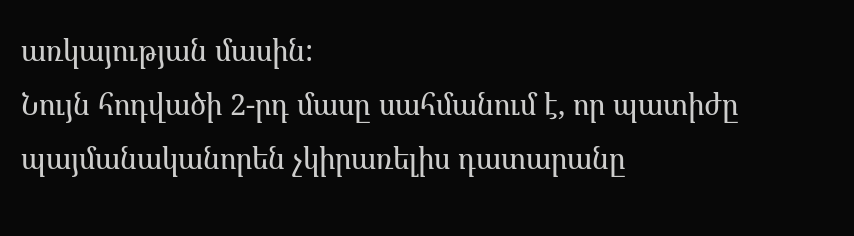առկայության մասին:
Նույն հոդվածի 2-րդ մասը սահմանում է, որ պատիժը պայմանականորեն չկիրառելիս դատարանը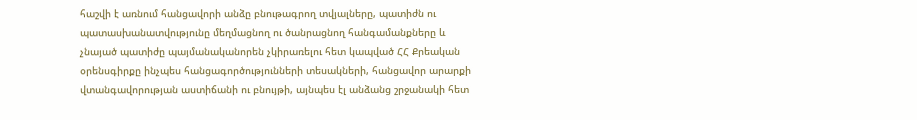հաշվի է առնում հանցավորի անձը բնութագրող տվյալները, պատիժն ու պատասխանատվությունը մեղմացնող ու ծանրացնող հանգամանքները և չնայած պատիժը պայմանականորեն չկիրառելու հետ կապված ՀՀ Քրեական օրենսգիրքը ինչպես հանցագործությունների տեսակների, հանցավոր արարքի վտանգավորության աստիճանի ու բնույթի, այնպես էլ անձանց շրջանակի հետ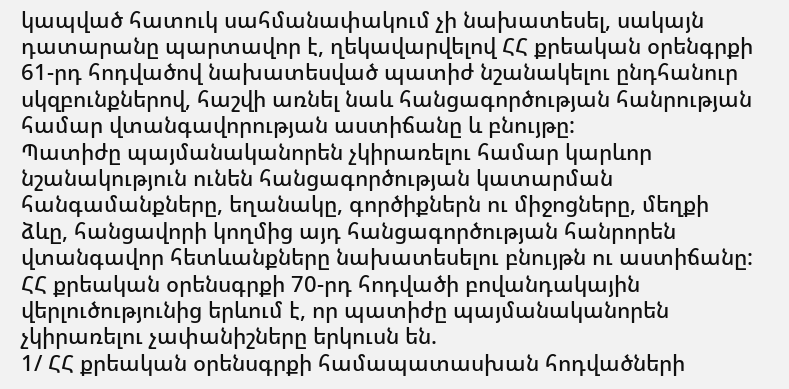կապված հատուկ սահմանափակում չի նախատեսել, սակայն դատարանը պարտավոր է, ղեկավարվելով ՀՀ քրեական օրենգրքի 61-րդ հոդվածով նախատեսված պատիժ նշանակելու ընդհանուր սկզբունքներով, հաշվի առնել նաև հանցագործության հանրության համար վտանգավորության աստիճանը և բնույթը:
Պատիժը պայմանականորեն չկիրառելու համար կարևոր նշանակություն ունեն հանցագործության կատարման հանգամանքները, եղանակը, գործիքներն ու միջոցները, մեղքի ձևը, հանցավորի կողմից այդ հանցագործության հանրորեն վտանգավոր հետևանքները նախատեսելու բնույթն ու աստիճանը:
ՀՀ քրեական օրենսգրքի 70-րդ հոդվածի բովանդակային վերլուծությունից երևում է, որ պատիժը պայմանականորեն չկիրառելու չափանիշները երկուսն են.
1/ ՀՀ քրեական օրենսգրքի համապատասխան հոդվածների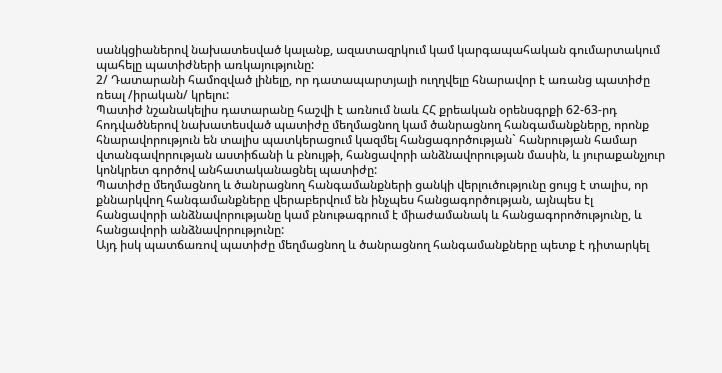սանկցիաներով նախատեսված կալանք, ազատազրկում կամ կարգապահական գումարտակում պահելը պատիժների առկայությունը:
2/ Դատարանի համոզված լինելը, որ դատապարտյալի ուղղվելը հնարավոր է առանց պատիժը ռեալ /իրական/ կրելու:
Պատիժ նշանակելիս դատարանը հաշվի է առնում նաև ՀՀ քրեական օրենսգրքի 62-63-րդ հոդվածներով նախատեսված պատիժը մեղմացնող կամ ծանրացնող հանգամանքները, որոնք հնարավորություն են տալիս պատկերացում կազմել հանցագործության` հանրության համար վտանգավորության աստիճանի և բնույթի, հանցավորի անձնավորության մասին, և յուրաքանչյուր կոնկրետ գործով անհատականացնել պատիժը:
Պատիժը մեղմացնող և ծանրացնող հանգամանքների ցանկի վերլուծությունը ցույց է տալիս, որ քննարկվող հանգամանքները վերաբերվում են ինչպես հանցագործության, այնպես էլ հանցավորի անձնավորությանը կամ բնութագրում է միաժամանակ և հանցագորոծությունը, և հանցավորի անձնավորությունը:
Այդ իսկ պատճառով պատիժը մեղմացնող և ծանրացնող հանգամանքները պետք է դիտարկել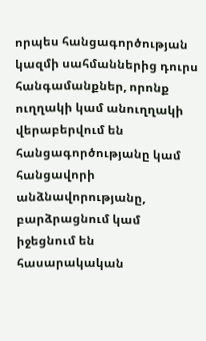որպես հանցագործության կազմի սահմաններից դուրս հանգամանքներ, որոնք ուղղակի կամ անուղղակի վերաբերվում են հանցագործությանը կամ հանցավորի անձնավորությանը, բարձրացնում կամ իջեցնում են հասարակական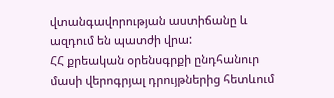վտանգավորության աստիճանը և ազդում են պատժի վրա:
ՀՀ քրեական օրենսգրքի ընդհանուր մասի վերոգրյալ դրույթներից հետևում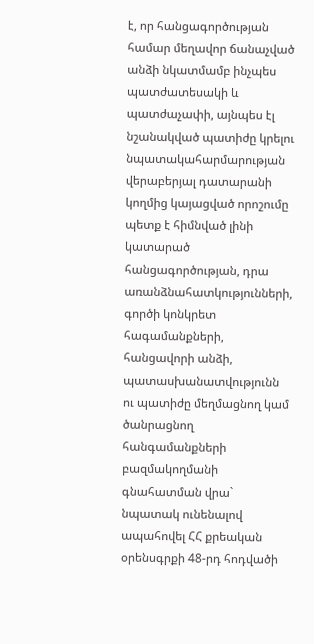է, որ հանցագործության համար մեղավոր ճանաչված անձի նկատմամբ ինչպես պատժատեսակի և պատժաչափի, այնպես էլ նշանակված պատիժը կրելու նպատակահարմարության վերաբերյալ դատարանի կողմից կայացված որոշումը պետք է հիմնված լինի կատարած հանցագործության, դրա առանձնահատկությունների, գործի կոնկրետ հագամանքների, հանցավորի անձի, պատասխանատվությունն ու պատիժը մեղմացնող կամ ծանրացնող հանգամանքների բազմակողմանի գնահատման վրա` նպատակ ունենալով ապահովել ՀՀ քրեական օրենսգրքի 48-րդ հոդվածի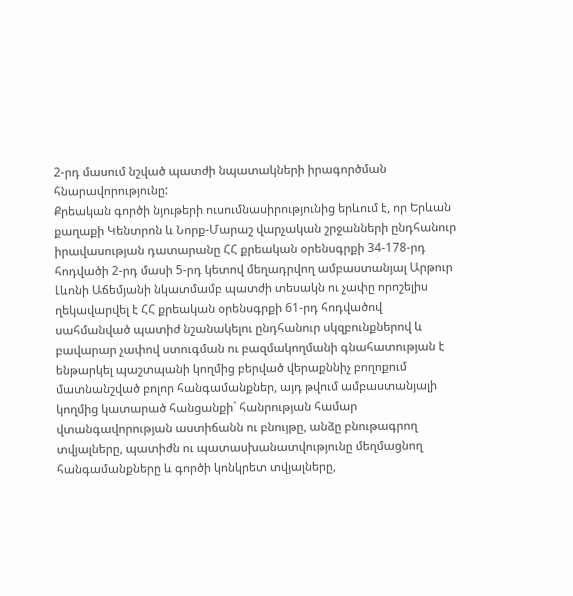2-րդ մասում նշված պատժի նպատակների իրագործման հնարավորությունը:
Քրեական գործի նյութերի ուսումնասիրությունից երևում է, որ Երևան քաղաքի Կենտրոն և Նորք-Մարաշ վարչական շրջանների ընդհանուր իրավասության դատարանը ՀՀ քրեական օրենսգրքի 34-178-րդ հոդվածի 2-րդ մասի 5-րդ կետով մեղադրվող ամբաստանյալ Արթուր Լևոնի Աճեմյանի նկատմամբ պատժի տեսակն ու չափը որոշելիս ղեկավարվել է ՀՀ քրեական օրենսգրքի 61-րդ հոդվածով սահմանված պատիժ նշանակելու ընդհանուր սկզբունքներով և բավարար չափով ստուգման ու բազմակողմանի գնահատության է ենթարկել պաշտպանի կողմից բերված վերաքննիչ բողոքում մատնանշված բոլոր հանգամանքներ, այդ թվում ամբաստանյալի կողմից կատարած հանցանքի` հանրության համար վտանգավորության աստիճանն ու բնույթը, անձը բնութագրող տվյալները, պատիժն ու պատասխանատվությունը մեղմացնող հանգամանքները և գործի կոնկրետ տվյալները,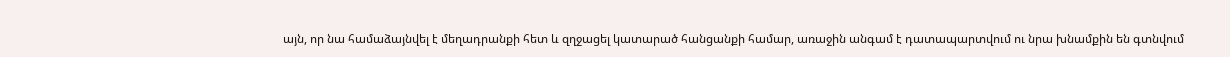այն, որ նա համաձայնվել է մեղադրանքի հետ և զղջացել կատարած հանցանքի համար, առաջին անգամ է դատապարտվում ու նրա խնամքին են գտնվում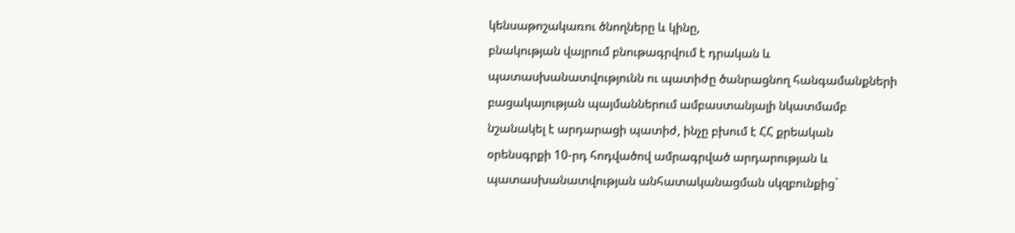կենսաթոշակառու ծնողները և կինը,
բնակության վայրում բնութագրվում է դրական և պատասխանատվությունն ու պատիժը ծանրացնող հանգամանքների բացակայության պայմաններում ամբաստանյալի նկատմամբ նշանակել է արդարացի պատիժ, ինչը բխում է ՀՀ քրեական օրենսգրքի 10-րդ հոդվածով ամրագրված արդարության և պատասխանատվության անհատականացման սկզբունքից`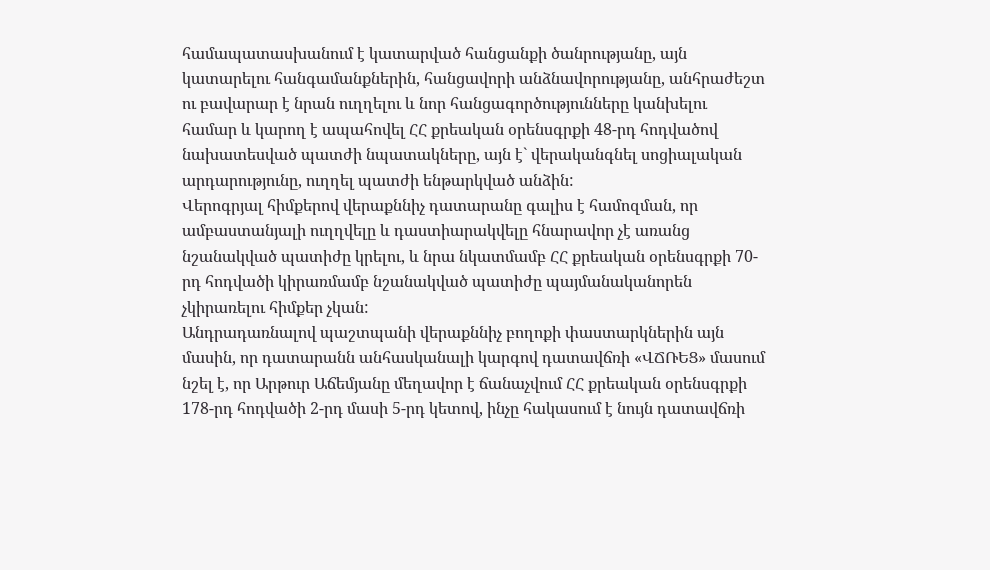համապատասխանում է կատարված հանցանքի ծանրությանը, այն կատարելու հանգամանքներին, հանցավորի անձնավորությանը, անհրաժեշտ ու բավարար է նրան ուղղելու և նոր հանցագործությունները կանխելու համար և կարող է ապահովել ՀՀ քրեական օրենսգրքի 48-րդ հոդվածով նախատեսված պատժի նպատակները, այն է` վերականգնել սոցիալական արդարությունը, ուղղել պատժի ենթարկված անձին:
Վերոգրյալ հիմքերով վերաքննիչ դատարանը գալիս է համոզման, որ ամբաստանյալի ուղղվելը և դաստիարակվելը հնարավոր չէ առանց նշանակված պատիժը կրելու, և նրա նկատմամբ ՀՀ քրեական օրենսգրքի 70-րդ հոդվածի կիրառմամբ նշանակված պատիժը պայմանականորեն չկիրառելու հիմքեր չկան:
Անդրադառնալով պաշտպանի վերաքննիչ բողոքի փաստարկներին այն մասին, որ դատարանն անհասկանալի կարգով դատավճռի «ՎՃՌԵՑ» մասում նշել է, որ Արթուր Աճեմյանը մեղավոր է ճանաչվում ՀՀ քրեական օրենսգրքի 178-րդ հոդվածի 2-րդ մասի 5-րդ կետով, ինչը հակասում է նույն դատավճռի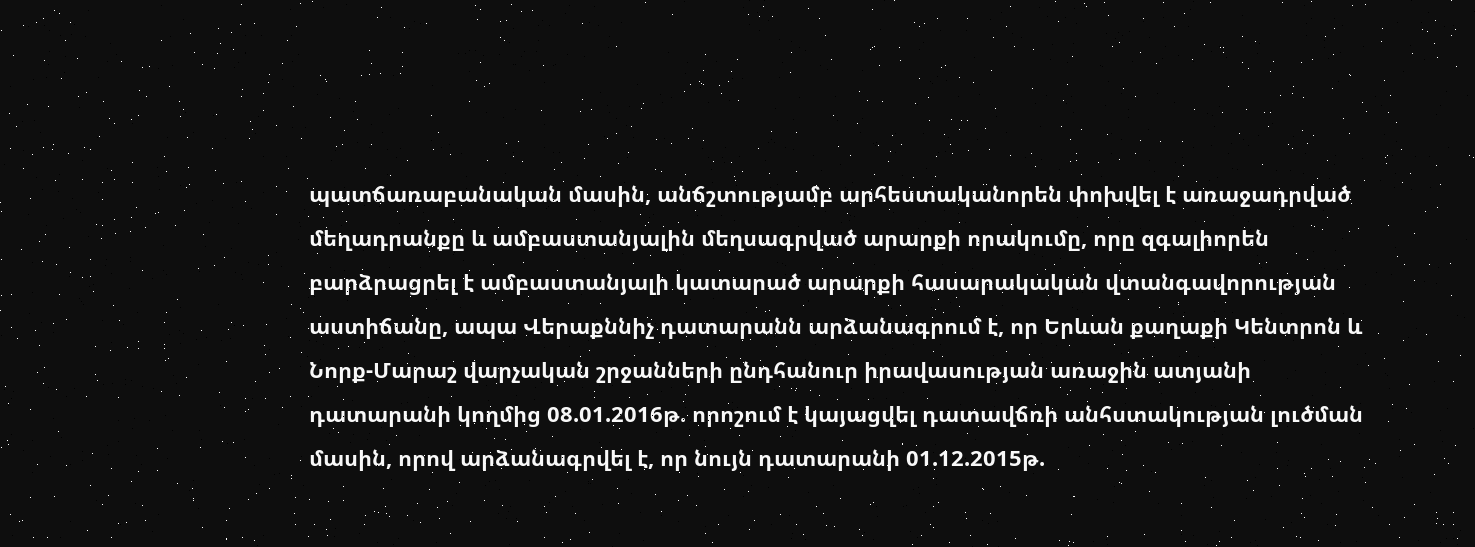պատճառաբանական մասին, անճշտությամբ արհեստականորեն փոխվել է առաջադրված մեղադրանքը և ամբաստանյալին մեղսագրված արարքի որակումը, որը զգալիորեն բարձրացրել է ամբաստանյալի կատարած արարքի հասարակական վտանգավորության աստիճանը, ապա Վերաքննիչ դատարանն արձանագրում է, որ Երևան քաղաքի Կենտրոն և Նորք-Մարաշ վարչական շրջանների ընդհանուր իրավասության առաջին ատյանի դատարանի կողմից 08.01.2016թ. որոշում է կայացվել դատավճռի անհստակության լուծման մասին, որով արձանագրվել է, որ նույն դատարանի 01.12.2015թ.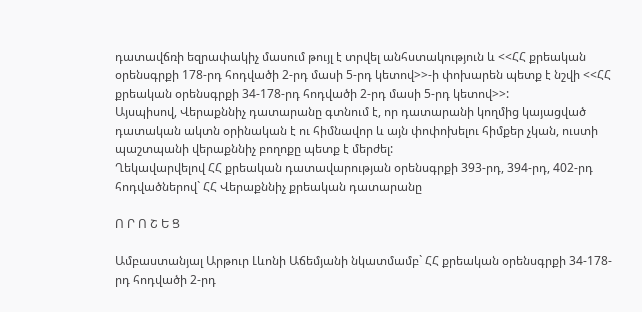դատավճռի եզրափակիչ մասում թույլ է տրվել անհստակություն և <<ՀՀ քրեական օրենսգրքի 178-րդ հոդվածի 2-րդ մասի 5-րդ կետով>>-ի փոխարեն պետք է նշվի <<ՀՀ քրեական օրենսգրքի 34-178-րդ հոդվածի 2-րդ մասի 5-րդ կետով>>:
Այսպիսով, Վերաքննիչ դատարանը գտնում է, որ դատարանի կողմից կայացված դատական ակտն օրինական է ու հիմնավոր և այն փոփոխելու հիմքեր չկան, ուստի պաշտպանի վերաքննիչ բողոքը պետք է մերժել:
Ղեկավարվելով ՀՀ քրեական դատավարության օրենսգրքի 393-րդ, 394-րդ, 402-րդ հոդվածներով` ՀՀ Վերաքննիչ քրեական դատարանը

Ո Ր Ո Շ Ե Ց

Ամբաստանյալ Արթուր Լևոնի Աճեմյանի նկատմամբ` ՀՀ քրեական օրենսգրքի 34-178-րդ հոդվածի 2-րդ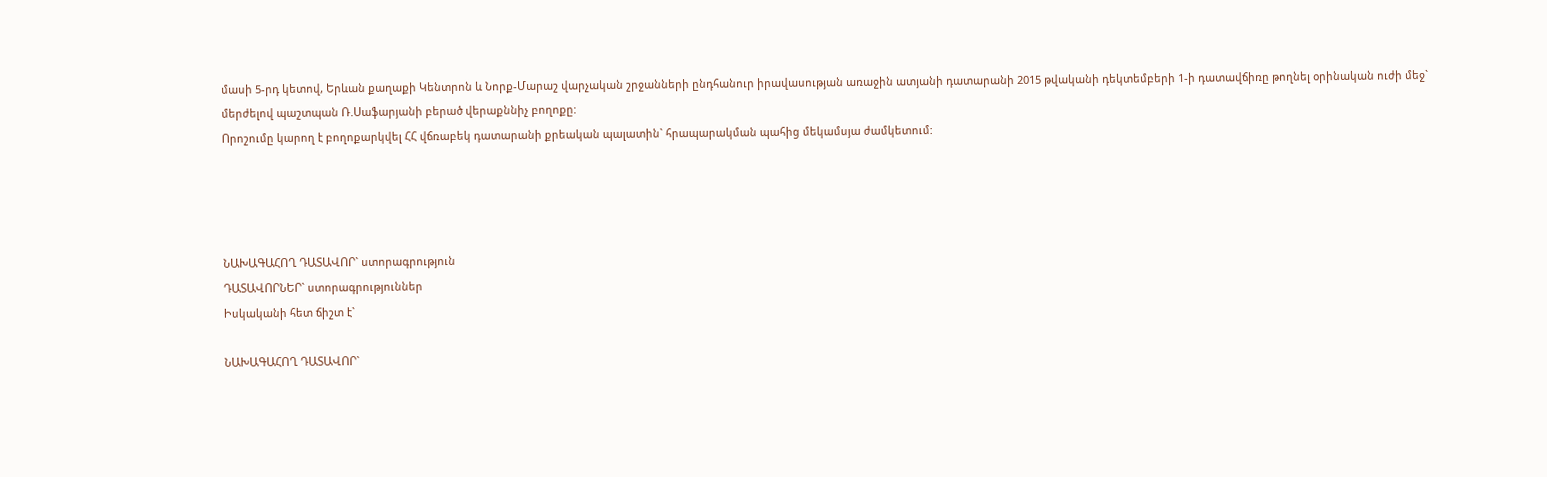մասի 5-րդ կետով, Երևան քաղաքի Կենտրոն և Նորք-Մարաշ վարչական շրջանների ընդհանուր իրավասության առաջին ատյանի դատարանի 2015 թվականի դեկտեմբերի 1-ի դատավճիռը թողնել օրինական ուժի մեջ` մերժելով պաշտպան Ռ.Սաֆարյանի բերած վերաքննիչ բողոքը:
Որոշումը կարող է բողոքարկվել ՀՀ վճռաբեկ դատարանի քրեական պալատին` հրապարակման պահից մեկամսյա ժամկետում:




ՆԱԽԱԳԱՀՈՂ ԴԱՏԱՎՈՐ` ստորագրություն
ԴԱՏԱՎՈՐՆԵՐ` ստորագրություններ
Իսկականի հետ ճիշտ է`

ՆԱԽԱԳԱՀՈՂ ԴԱՏԱՎՈՐ`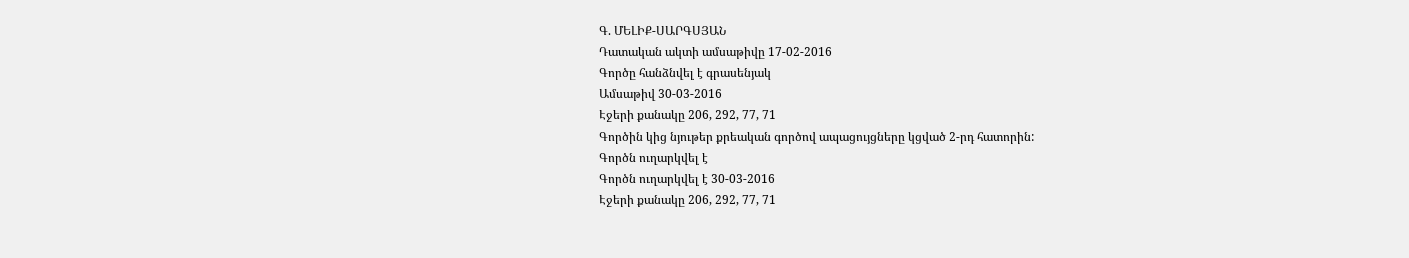Գ. ՄԵԼԻՔ-ՍԱՐԳՍՅԱՆ
Դատական ակտի ամսաթիվը 17-02-2016
Գործը հանձնվել է գրասենյակ
Ամսաթիվ 30-03-2016
Էջերի քանակը 206, 292, 77, 71
Գործին կից նյութեր քրեական գործով ապացույցները կցված 2-րդ հատորին:
Գործն ուղարկվել է
Գործն ուղարկվել է 30-03-2016
Էջերի քանակը 206, 292, 77, 71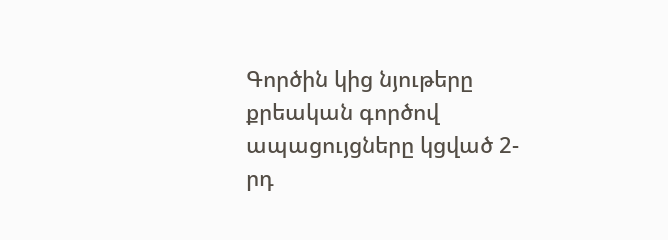Գործին կից նյութերը քրեական գործով ապացույցները կցված 2-րդ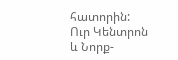հատորին:
Ուր Կենտրոն և Նորք-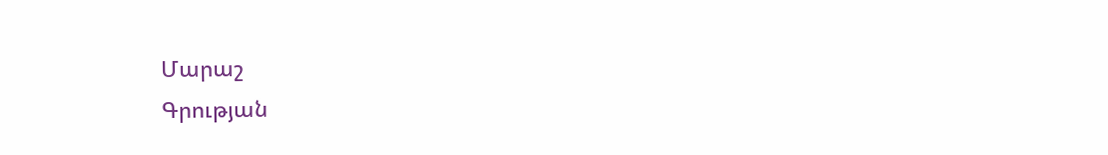Մարաշ
Գրության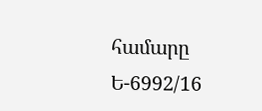համարը Ե-6992/16